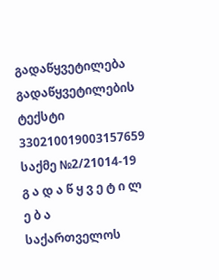გადაწყვეტილება
გადაწყვეტილების ტექსტი
330210019003157659
საქმე №2/21014-19
გ ა დ ა წ ყ ვ ე ტ ი ლ ე ბ ა
საქართველოს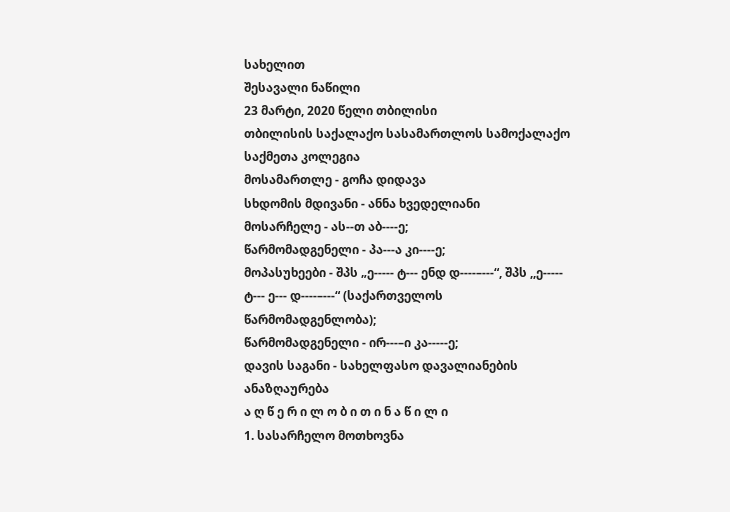სახელით
შესავალი ნაწილი
23 მარტი, 2020 წელი თბილისი
თბილისის საქალაქო სასამართლოს სამოქალაქო საქმეთა კოლეგია
მოსამართლე - გოჩა დიდავა
სხდომის მდივანი - ანნა ხვედელიანი
მოსარჩელე - ას--თ აბ----ე;
წარმომადგენელი - პა---ა კი----ე;
მოპასუხეები - შპს „ე----- ტ--- ენდ დ----–---“, შპს ,,ე----- ტ--- ე--- დ----–---“ (საქართველოს წარმომადგენლობა);
წარმომადგენელი - ირ---–ი კა-----ე;
დავის საგანი - სახელფასო დავალიანების ანაზღაურება
ა ღ წ ე რ ი ლ ო ბ ი თ ი ნ ა წ ი ლ ი
1. სასარჩელო მოთხოვნა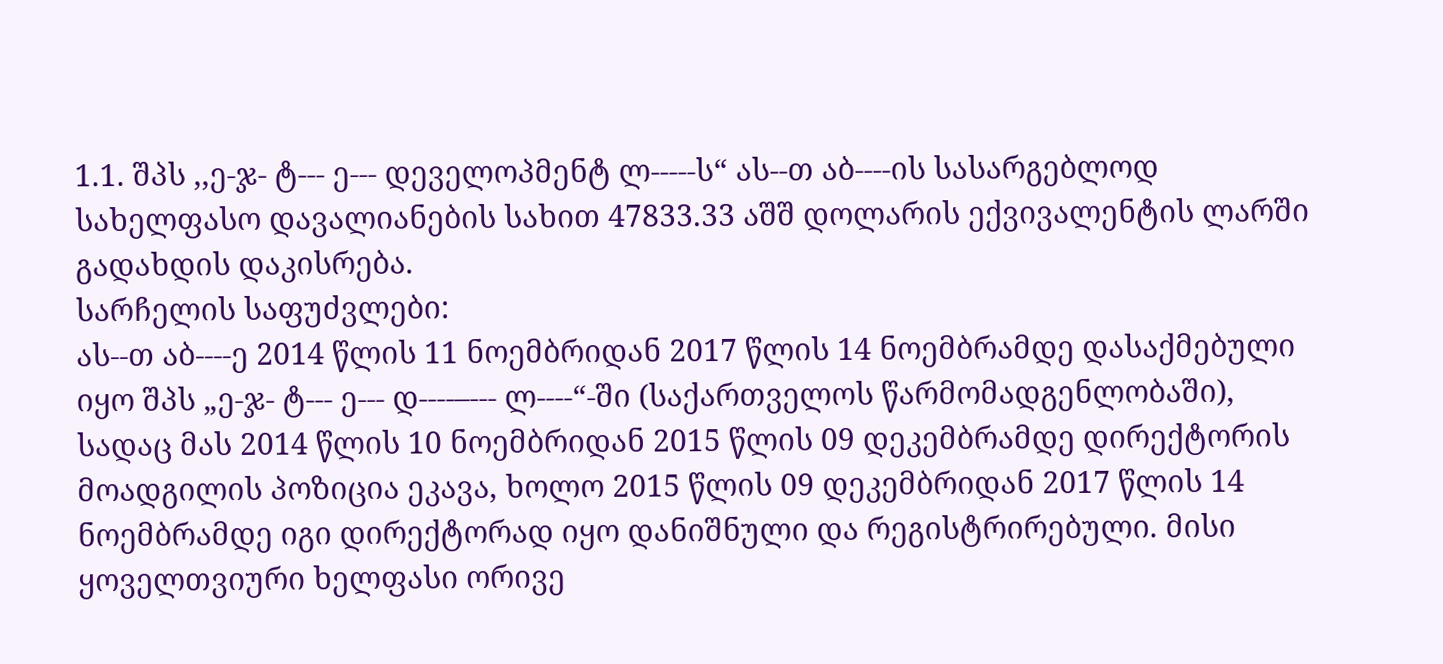1.1. შპს ,,ე-ჯ- ტ--- ე--- დეველოპმენტ ლ-----ს“ ას--თ აბ----ის სასარგებლოდ სახელფასო დავალიანების სახით 47833.33 აშშ დოლარის ექვივალენტის ლარში გადახდის დაკისრება.
სარჩელის საფუძვლები:
ას--თ აბ----ე 2014 წლის 11 ნოემბრიდან 2017 წლის 14 ნოემბრამდე დასაქმებული იყო შპს „ე-ჯ- ტ--- ე--- დ----–--- ლ----“-ში (საქართველოს წარმომადგენლობაში), სადაც მას 2014 წლის 10 ნოემბრიდან 2015 წლის 09 დეკემბრამდე დირექტორის მოადგილის პოზიცია ეკავა, ხოლო 2015 წლის 09 დეკემბრიდან 2017 წლის 14 ნოემბრამდე იგი დირექტორად იყო დანიშნული და რეგისტრირებული. მისი ყოველთვიური ხელფასი ორივე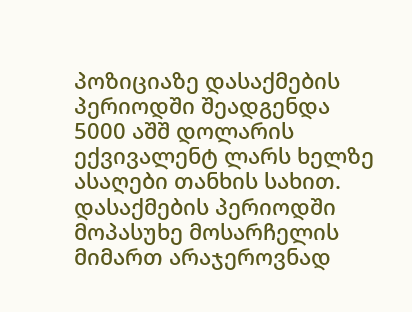პოზიციაზე დასაქმების პერიოდში შეადგენდა 5000 აშშ დოლარის ექვივალენტ ლარს ხელზე ასაღები თანხის სახით.
დასაქმების პერიოდში მოპასუხე მოსარჩელის მიმართ არაჯეროვნად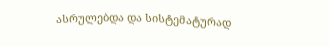ასრულებდა და სისტემატურად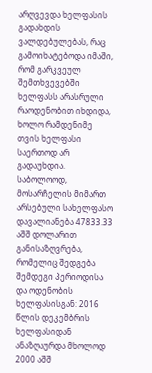არღვევდა ხელფასის გადახდის ვალდებულებას, რაც გამოიხატებოდა იმაში, რომ გარკვეულ შემთხვევებში ხელფასს არასრული რაოდენობით იხდიდა, ხოლო რამდენიმე თვის ხელფასი საერთოდ არ გადაუხდია.
საბოლოოდ, მოსარჩელის მიმართ არსებული სახელფასო დავალიანება 47833.33 აშშ დოლარით განისაზღვრება, რომელიც შედგება შემდეგი პერიოდისა და ოდენობის ხელფასისგან: 2016 წლის დეკემბრის ხელფასიდან ანაზღაურდა მხოლოდ 2000 აშშ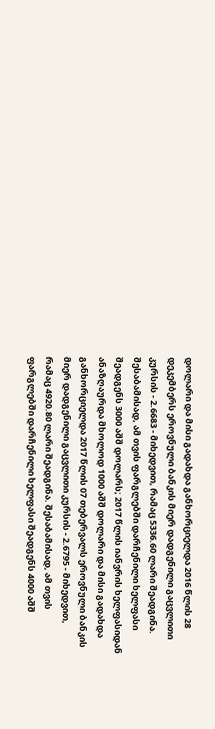დოლარი და მისი გადახდა განხორციელდა 2016 წლის 28 დეკემბერს ეროვნული ბანკის მიერ დადგენილი გაცვლითი კურსის - 2.6683 - მიხედვით, რამაც 5336.60 ლარი შეადგინა. შესაბამისად, ამ თვის ფარგლებში დარჩენილი ხელფასი შეადგენს 3000 აშშ დოლარს; 2017 წლის იანვრის ხელფასიდან ანაზღაურდა მხოლოდ 1000 აშშ დოლარი და მისი გადახდა განხორციელდა 2017 წლის 07 თებერვალს ეროვნული ბანკის მიერ დადგენილი გაცვლითი კურსის - 2.6795 - მიხედვით, რამაც 4920.80 ლარი შეადგინა. შესაბამისად, ამ თვის ფარგლებში დარჩენილი ხელფასი შეადგენს 4000 აშშ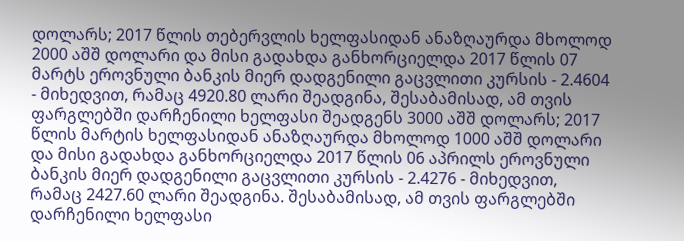დოლარს; 2017 წლის თებერვლის ხელფასიდან ანაზღაურდა მხოლოდ 2000 აშშ დოლარი და მისი გადახდა განხორციელდა 2017 წლის 07 მარტს ეროვნული ბანკის მიერ დადგენილი გაცვლითი კურსის - 2.4604 - მიხედვით, რამაც 4920.80 ლარი შეადგინა, შესაბამისად, ამ თვის ფარგლებში დარჩენილი ხელფასი შეადგენს 3000 აშშ დოლარს; 2017 წლის მარტის ხელფასიდან ანაზღაურდა მხოლოდ 1000 აშშ დოლარი და მისი გადახდა განხორციელდა 2017 წლის 06 აპრილს ეროვნული ბანკის მიერ დადგენილი გაცვლითი კურსის - 2.4276 - მიხედვით, რამაც 2427.60 ლარი შეადგინა. შესაბამისად, ამ თვის ფარგლებში დარჩენილი ხელფასი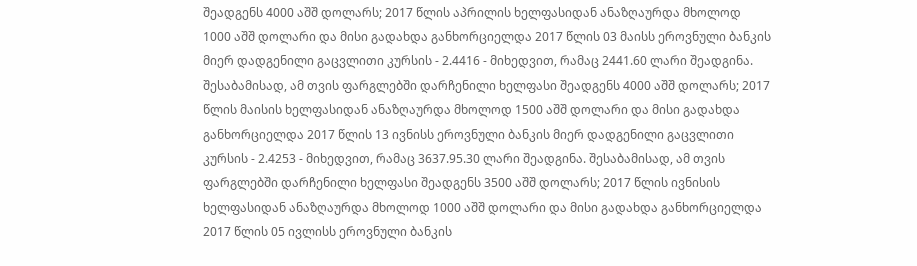შეადგენს 4000 აშშ დოლარს; 2017 წლის აპრილის ხელფასიდან ანაზღაურდა მხოლოდ 1000 აშშ დოლარი და მისი გადახდა განხორციელდა 2017 წლის 03 მაისს ეროვნული ბანკის მიერ დადგენილი გაცვლითი კურსის - 2.4416 - მიხედვით, რამაც 2441.60 ლარი შეადგინა. შესაბამისად, ამ თვის ფარგლებში დარჩენილი ხელფასი შეადგენს 4000 აშშ დოლარს; 2017 წლის მაისის ხელფასიდან ანაზღაურდა მხოლოდ 1500 აშშ დოლარი და მისი გადახდა განხორციელდა 2017 წლის 13 ივნისს ეროვნული ბანკის მიერ დადგენილი გაცვლითი კურსის - 2.4253 - მიხედვით, რამაც 3637.95.30 ლარი შეადგინა. შესაბამისად, ამ თვის ფარგლებში დარჩენილი ხელფასი შეადგენს 3500 აშშ დოლარს; 2017 წლის ივნისის ხელფასიდან ანაზღაურდა მხოლოდ 1000 აშშ დოლარი და მისი გადახდა განხორციელდა 2017 წლის 05 ივლისს ეროვნული ბანკის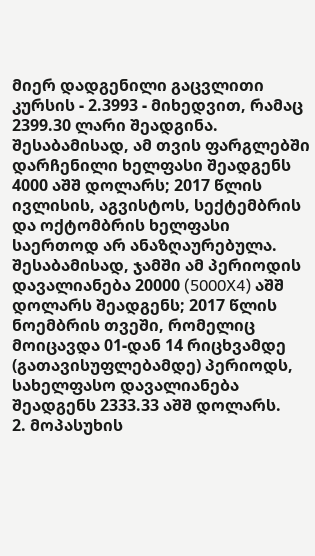მიერ დადგენილი გაცვლითი კურსის - 2.3993 - მიხედვით, რამაც 2399.30 ლარი შეადგინა. შესაბამისად, ამ თვის ფარგლებში დარჩენილი ხელფასი შეადგენს 4000 აშშ დოლარს; 2017 წლის ივლისის, აგვისტოს, სექტემბრის და ოქტომბრის ხელფასი საერთოდ არ ანაზღაურებულა. შესაბამისად, ჯამში ამ პერიოდის დავალიანება 20000 (5000X4) აშშ დოლარს შეადგენს; 2017 წლის ნოემბრის თვეში, რომელიც მოიცავდა 01-დან 14 რიცხვამდე (გათავისუფლებამდე) პერიოდს, სახელფასო დავალიანება შეადგენს 2333.33 აშშ დოლარს.
2. მოპასუხის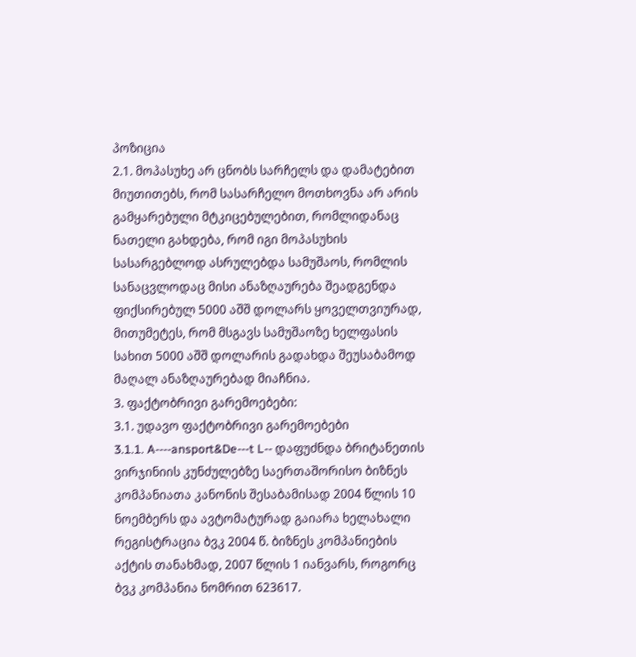პოზიცია
2.1. მოპასუხე არ ცნობს სარჩელს და დამატებით მიუთითებს, რომ სასარჩელო მოთხოვნა არ არის გამყარებული მტკიცებულებით, რომლიდანაც ნათელი გახდება, რომ იგი მოპასუხის სასარგებლოდ ასრულებდა სამუშაოს, რომლის სანაცვლოდაც მისი ანაზღაურება შეადგენდა ფიქსირებულ 5000 აშშ დოლარს ყოველთვიურად, მითუმეტეს, რომ მსგავს სამუშაოზე ხელფასის სახით 5000 აშშ დოლარის გადახდა შეუსაბამოდ მაღალ ანაზღაურებად მიაჩნია.
3. ფაქტობრივი გარემოებები:
3.1. უდავო ფაქტობრივი გარემოებები
3.1.1. A----ansport&De---t L-- დაფუძნდა ბრიტანეთის ვირჯინიის კუნძულებზე საერთაშორისო ბიზნეს კომპანიათა კანონის შესაბამისად 2004 წლის 10 ნოემბერს და ავტომატურად გაიარა ხელახალი რეგისტრაცია ბვკ 2004 წ. ბიზნეს კომპანიების აქტის თანახმად, 2007 წლის 1 იანვარს, როგორც ბვკ კომპანია ნომრით 623617.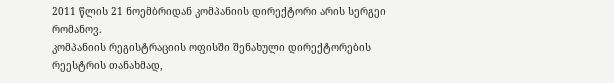2011 წლის 21 ნოემბრიდან კომპანიის დირექტორი არის სერგეი რომანოვ.
კომპანიის რეგისტრაციის ოფისში შენახული დირექტორების რეესტრის თანახმად,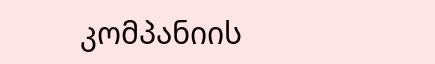კომპანიის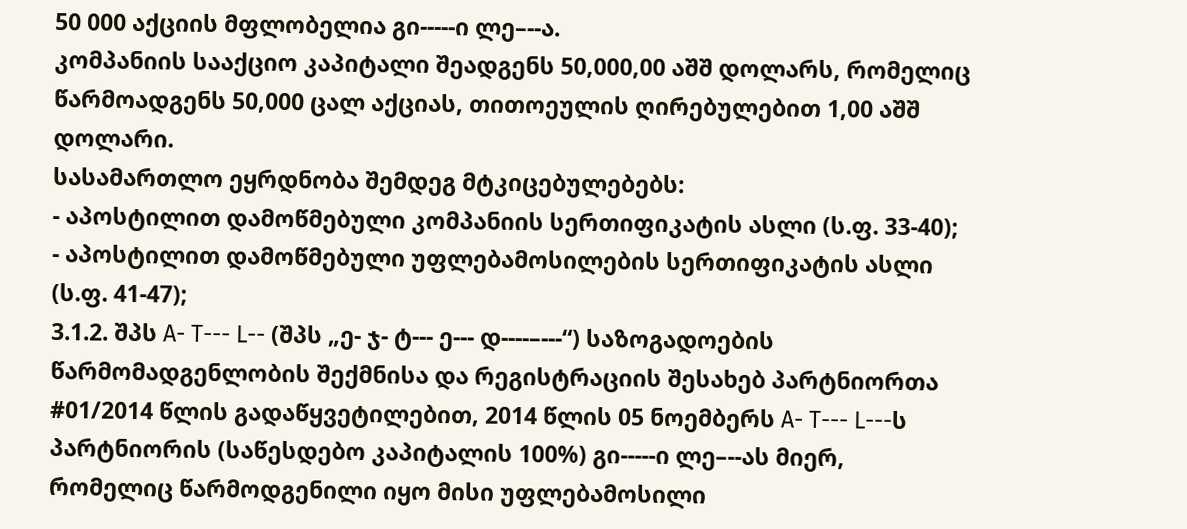50 000 აქციის მფლობელია გი-----ი ლე–--ა.
კომპანიის სააქციო კაპიტალი შეადგენს 50,000,00 აშშ დოლარს, რომელიც წარმოადგენს 50,000 ცალ აქციას, თითოეულის ღირებულებით 1,00 აშშ დოლარი.
სასამართლო ეყრდნობა შემდეგ მტკიცებულებებს:
- აპოსტილით დამოწმებული კომპანიის სერთიფიკატის ასლი (ს.ფ. 33-40);
- აპოსტილით დამოწმებული უფლებამოსილების სერთიფიკატის ასლი (ს.ფ. 41-47);
3.1.2. შპს A- T--- L-- (შპს „ე- ჯ- ტ--- ე--- დ----–---“) საზოგადოების წარმომადგენლობის შექმნისა და რეგისტრაციის შესახებ პარტნიორთა #01/2014 წლის გადაწყვეტილებით, 2014 წლის 05 ნოემბერს A- T--- L---ს პარტნიორის (საწესდებო კაპიტალის 100%) გი-----ი ლე–--ას მიერ, რომელიც წარმოდგენილი იყო მისი უფლებამოსილი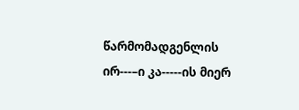წარმომადგენლის ირ---–ი კა-----ის მიერ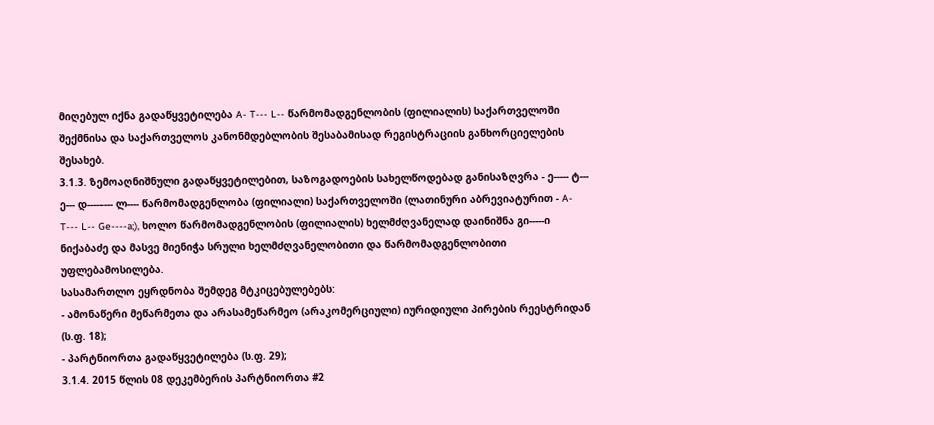მიღებულ იქნა გადაწყვეტილება A- T--- L-- წარმომადგენლობის (ფილიალის) საქართველოში შექმნისა და საქართველოს კანონმდებლობის შესაბამისად რეგისტრაციის განხორციელების შესახებ.
3.1.3. ზემოაღნიშნული გადაწყვეტილებით, საზოგადოების სახელწოდებად განისაზღვრა - ე----- ტ--- ე--- დ----–--- ლ---- წარმომადგენლობა (ფილიალი) საქართველოში (ლათინური აბრევიატურით - A- T--- L-- Ge----a;), ხოლო წარმომადგენლობის (ფილიალის) ხელმძღვანელად დაინიშნა გი-----ი ნიქაბაძე და მასვე მიენიჭა სრული ხელმძღვანელობითი და წარმომადგენლობითი უფლებამოსილება.
სასამართლო ეყრდნობა შემდეგ მტკიცებულებებს:
- ამონაწერი მეწარმეთა და არასამეწარმეო (არაკომერციული) იურიდიული პირების რეესტრიდან (ს.ფ. 18);
- პარტნიორთა გადაწყვეტილება (ს.ფ. 29);
3.1.4. 2015 წლის 08 დეკემბერის პარტნიორთა #2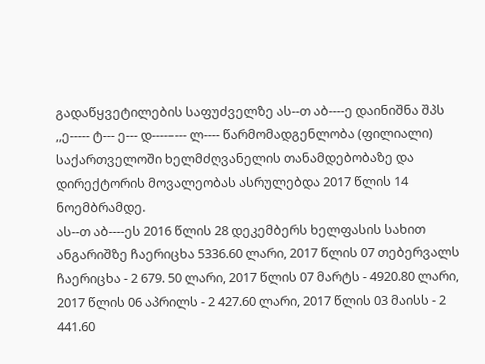გადაწყვეტილების საფუძველზე ას--თ აბ----ე დაინიშნა შპს ,,ე----- ტ--- ე--- დ----–--- ლ---- წარმომადგენლობა (ფილიალი) საქართველოში ხელმძღვანელის თანამდებობაზე და დირექტორის მოვალეობას ასრულებდა 2017 წლის 14 ნოემბრამდე.
ას--თ აბ----ეს 2016 წლის 28 დეკემბერს ხელფასის სახით ანგარიშზე ჩაერიცხა 5336.60 ლარი, 2017 წლის 07 თებერვალს ჩაერიცხა - 2 679. 50 ლარი, 2017 წლის 07 მარტს - 4920.80 ლარი, 2017 წლის 06 აპრილს - 2 427.60 ლარი, 2017 წლის 03 მაისს - 2 441.60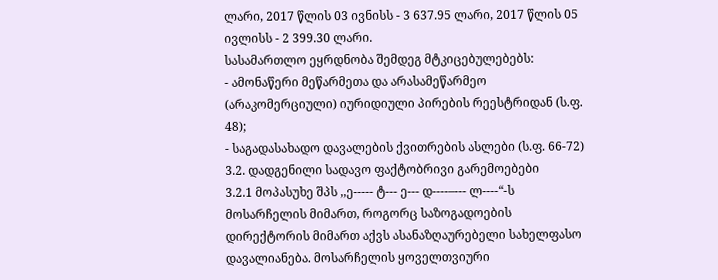ლარი, 2017 წლის 03 ივნისს - 3 637.95 ლარი, 2017 წლის 05 ივლისს - 2 399.30 ლარი.
სასამართლო ეყრდნობა შემდეგ მტკიცებულებებს:
- ამონაწერი მეწარმეთა და არასამეწარმეო (არაკომერციული) იურიდიული პირების რეესტრიდან (ს.ფ. 48);
- საგადასახადო დავალების ქვითრების ასლები (ს.ფ. 66-72)
3.2. დადგენილი სადავო ფაქტობრივი გარემოებები
3.2.1 მოპასუხე შპს ,,ე----- ტ--- ე--- დ----–--- ლ----“-ს მოსარჩელის მიმართ, როგორც საზოგადოების დირექტორის მიმართ აქვს ასანაზღაურებელი სახელფასო დავალიანება. მოსარჩელის ყოველთვიური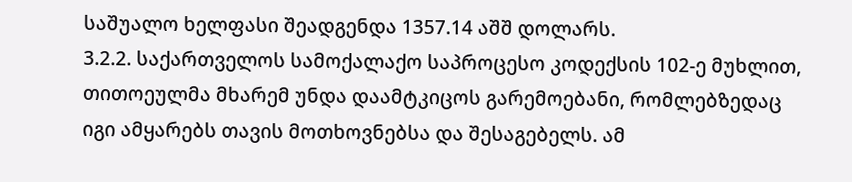საშუალო ხელფასი შეადგენდა 1357.14 აშშ დოლარს.
3.2.2. საქართველოს სამოქალაქო საპროცესო კოდექსის 102-ე მუხლით, თითოეულმა მხარემ უნდა დაამტკიცოს გარემოებანი, რომლებზედაც იგი ამყარებს თავის მოთხოვნებსა და შესაგებელს. ამ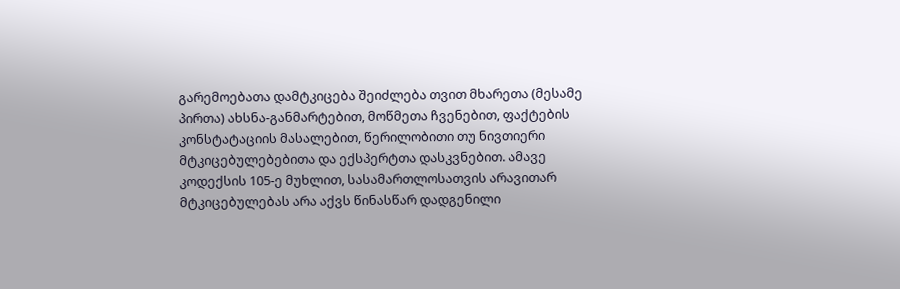გარემოებათა დამტკიცება შეიძლება თვით მხარეთა (მესამე პირთა) ახსნა-განმარტებით, მოწმეთა ჩვენებით, ფაქტების კონსტატაციის მასალებით, წერილობითი თუ ნივთიერი მტკიცებულებებითა და ექსპერტთა დასკვნებით. ამავე კოდექსის 105-ე მუხლით, სასამართლოსათვის არავითარ მტკიცებულებას არა აქვს წინასწარ დადგენილი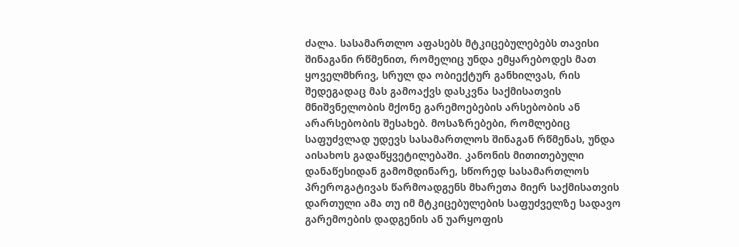ძალა. სასამართლო აფასებს მტკიცებულებებს თავისი შინაგანი რწმენით, რომელიც უნდა ემყარებოდეს მათ ყოველმხრივ, სრულ და ობიექტურ განხილვას, რის შედეგადაც მას გამოაქვს დასკვნა საქმისათვის მნიშვნელობის მქონე გარემოებების არსებობის ან არარსებობის შესახებ. მოსაზრებები, რომლებიც საფუძვლად უდევს სასამართლოს შინაგან რწმენას, უნდა აისახოს გადაწყვეტილებაში. კანონის მითითებული დანაწესიდან გამომდინარე, სწორედ სასამართლოს პრეროგატივას წარმოადგენს მხარეთა მიერ საქმისათვის დართული ამა თუ იმ მტკიცებულების საფუძველზე სადავო გარემოების დადგენის ან უარყოფის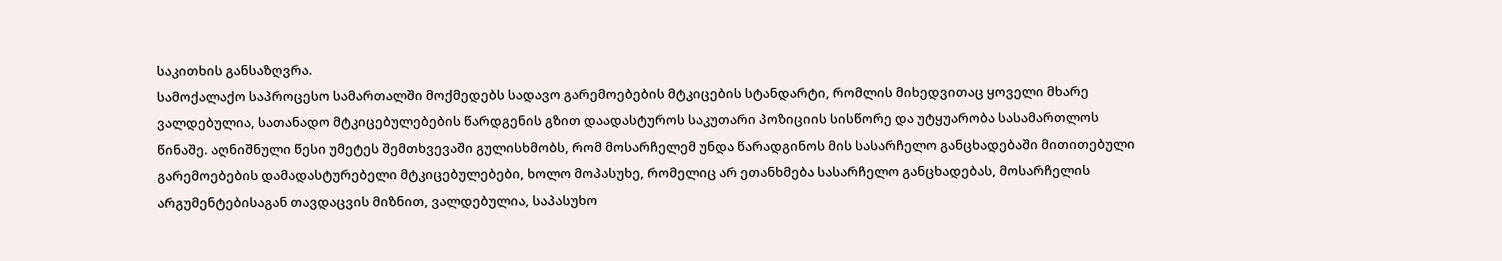საკითხის განსაზღვრა.
სამოქალაქო საპროცესო სამართალში მოქმედებს სადავო გარემოებების მტკიცების სტანდარტი, რომლის მიხედვითაც ყოველი მხარე ვალდებულია, სათანადო მტკიცებულებების წარდგენის გზით დაადასტუროს საკუთარი პოზიციის სისწორე და უტყუარობა სასამართლოს წინაშე. აღნიშნული წესი უმეტეს შემთხვევაში გულისხმობს, რომ მოსარჩელემ უნდა წარადგინოს მის სასარჩელო განცხადებაში მითითებული გარემოებების დამადასტურებელი მტკიცებულებები, ხოლო მოპასუხე, რომელიც არ ეთანხმება სასარჩელო განცხადებას, მოსარჩელის არგუმენტებისაგან თავდაცვის მიზნით, ვალდებულია, საპასუხო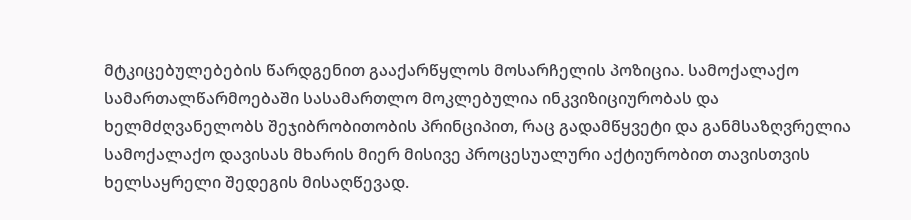მტკიცებულებების წარდგენით გააქარწყლოს მოსარჩელის პოზიცია. სამოქალაქო სამართალწარმოებაში სასამართლო მოკლებულია ინკვიზიციურობას და ხელმძღვანელობს შეჯიბრობითობის პრინციპით, რაც გადამწყვეტი და განმსაზღვრელია სამოქალაქო დავისას მხარის მიერ მისივე პროცესუალური აქტიურობით თავისთვის ხელსაყრელი შედეგის მისაღწევად.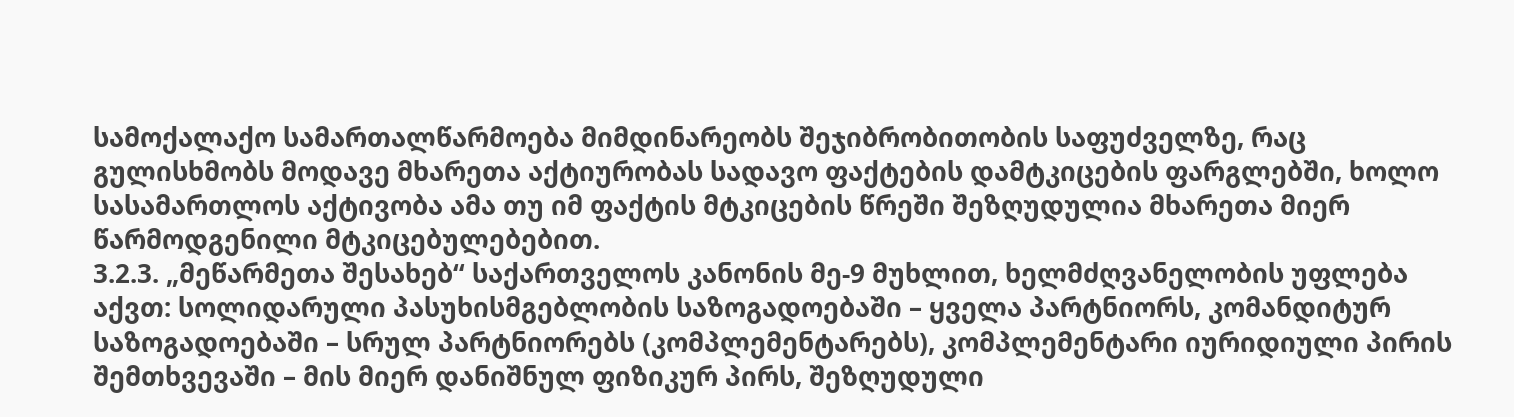სამოქალაქო სამართალწარმოება მიმდინარეობს შეჯიბრობითობის საფუძველზე, რაც გულისხმობს მოდავე მხარეთა აქტიურობას სადავო ფაქტების დამტკიცების ფარგლებში, ხოლო სასამართლოს აქტივობა ამა თუ იმ ფაქტის მტკიცების წრეში შეზღუდულია მხარეთა მიერ წარმოდგენილი მტკიცებულებებით.
3.2.3. „მეწარმეთა შესახებ“ საქართველოს კანონის მე-9 მუხლით, ხელმძღვანელობის უფლება აქვთ: სოლიდარული პასუხისმგებლობის საზოგადოებაში – ყველა პარტნიორს, კომანდიტურ საზოგადოებაში – სრულ პარტნიორებს (კომპლემენტარებს), კომპლემენტარი იურიდიული პირის შემთხვევაში – მის მიერ დანიშნულ ფიზიკურ პირს, შეზღუდული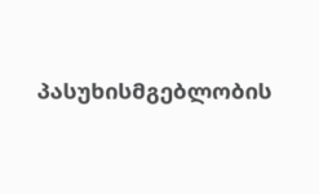პასუხისმგებლობის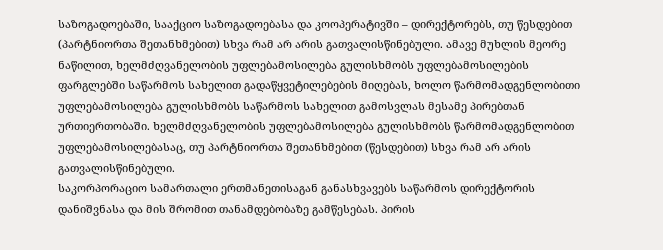საზოგადოებაში, სააქციო საზოგადოებასა და კოოპერატივში – დირექტორებს, თუ წესდებით (პარტნიორთა შეთანხმებით) სხვა რამ არ არის გათვალისწინებული. ამავე მუხლის მეორე ნაწილით, ხელმძღვანელობის უფლებამოსილება გულისხმობს უფლებამოსილების ფარგლებში საწარმოს სახელით გადაწყვეტილებების მიღებას, ხოლო წარმომადგენლობითი უფლებამოსილება გულისხმობს საწარმოს სახელით გამოსვლას მესამე პირებთან ურთიერთობაში. ხელმძღვანელობის უფლებამოსილება გულისხმობს წარმომადგენლობით უფლებამოსილებასაც, თუ პარტნიორთა შეთანხმებით (წესდებით) სხვა რამ არ არის გათვალისწინებული.
საკორპორაციო სამართალი ერთმანეთისაგან განასხვავებს საწარმოს დირექტორის დანიშვნასა და მის შრომით თანამდებობაზე გამწესებას. პირის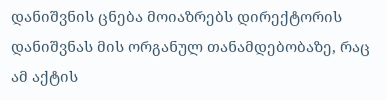დანიშვნის ცნება მოიაზრებს დირექტორის დანიშვნას მის ორგანულ თანამდებობაზე, რაც ამ აქტის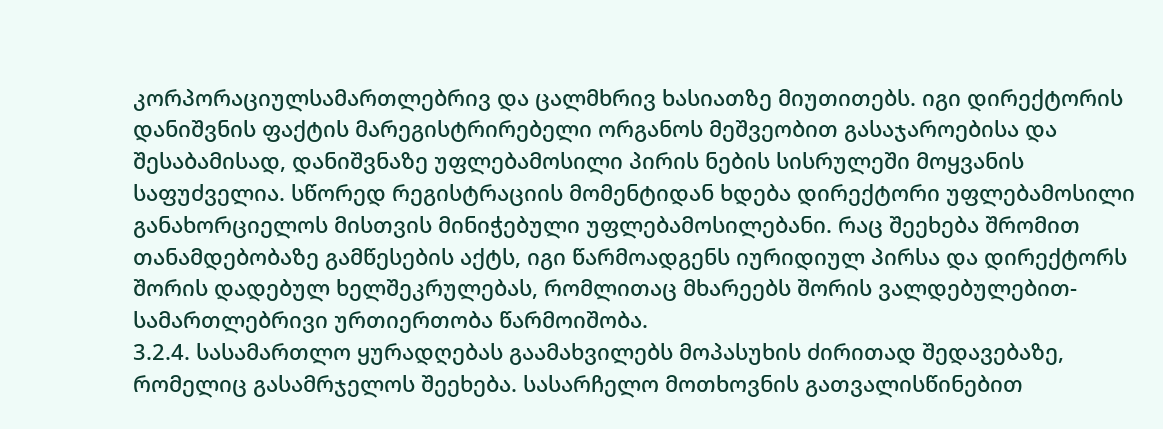კორპორაციულსამართლებრივ და ცალმხრივ ხასიათზე მიუთითებს. იგი დირექტორის დანიშვნის ფაქტის მარეგისტრირებელი ორგანოს მეშვეობით გასაჯაროებისა და შესაბამისად, დანიშვნაზე უფლებამოსილი პირის ნების სისრულეში მოყვანის საფუძველია. სწორედ რეგისტრაციის მომენტიდან ხდება დირექტორი უფლებამოსილი განახორციელოს მისთვის მინიჭებული უფლებამოსილებანი. რაც შეეხება შრომით თანამდებობაზე გამწესების აქტს, იგი წარმოადგენს იურიდიულ პირსა და დირექტორს შორის დადებულ ხელშეკრულებას, რომლითაც მხარეებს შორის ვალდებულებით-სამართლებრივი ურთიერთობა წარმოიშობა.
3.2.4. სასამართლო ყურადღებას გაამახვილებს მოპასუხის ძირითად შედავებაზე, რომელიც გასამრჯელოს შეეხება. სასარჩელო მოთხოვნის გათვალისწინებით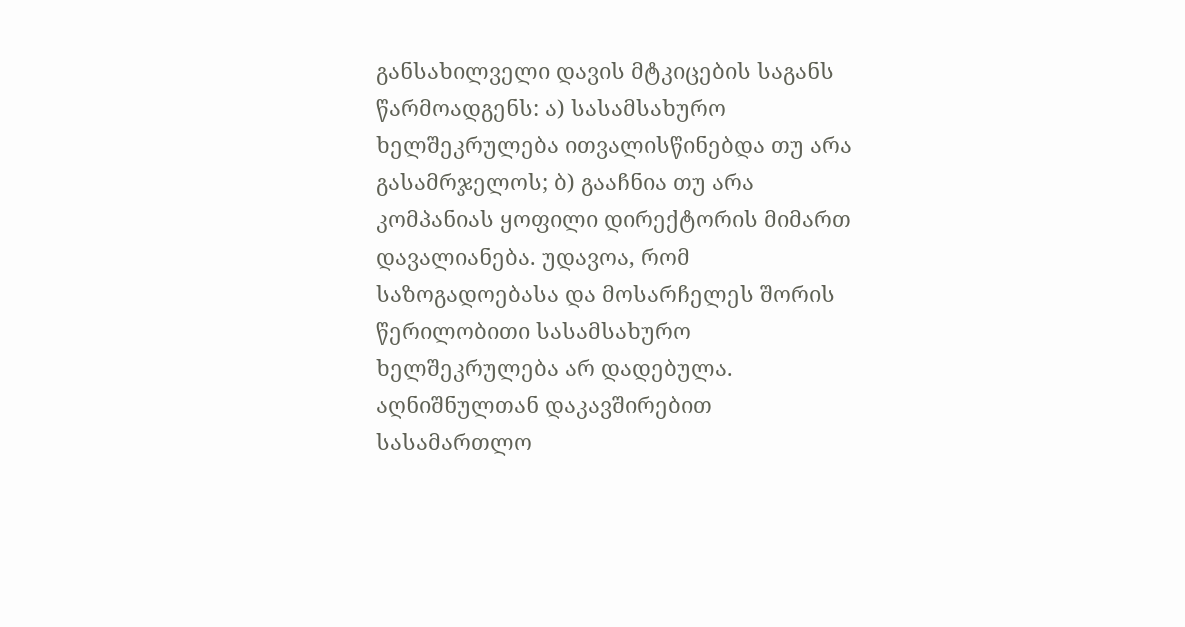განსახილველი დავის მტკიცების საგანს წარმოადგენს: ა) სასამსახურო ხელშეკრულება ითვალისწინებდა თუ არა გასამრჯელოს; ბ) გააჩნია თუ არა კომპანიას ყოფილი დირექტორის მიმართ დავალიანება. უდავოა, რომ საზოგადოებასა და მოსარჩელეს შორის წერილობითი სასამსახურო ხელშეკრულება არ დადებულა. აღნიშნულთან დაკავშირებით სასამართლო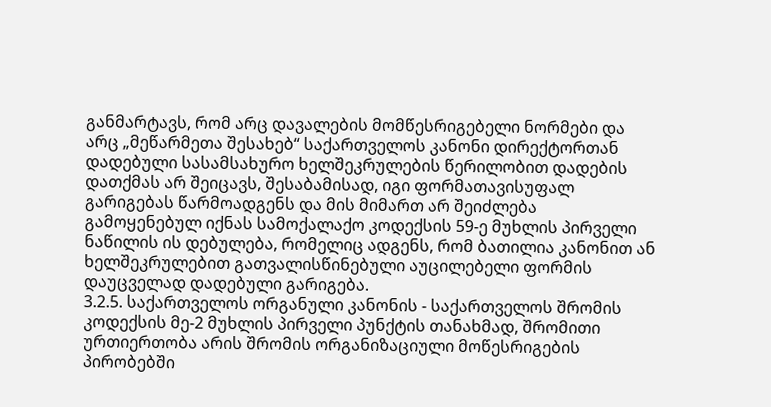განმარტავს, რომ არც დავალების მომწესრიგებელი ნორმები და არც „მეწარმეთა შესახებ“ საქართველოს კანონი დირექტორთან დადებული სასამსახურო ხელშეკრულების წერილობით დადების დათქმას არ შეიცავს, შესაბამისად, იგი ფორმათავისუფალ გარიგებას წარმოადგენს და მის მიმართ არ შეიძლება გამოყენებულ იქნას სამოქალაქო კოდექსის 59-ე მუხლის პირველი ნაწილის ის დებულება, რომელიც ადგენს, რომ ბათილია კანონით ან ხელშეკრულებით გათვალისწინებული აუცილებელი ფორმის დაუცველად დადებული გარიგება.
3.2.5. საქართველოს ორგანული კანონის - საქართველოს შრომის კოდექსის მე-2 მუხლის პირველი პუნქტის თანახმად, შრომითი ურთიერთობა არის შრომის ორგანიზაციული მოწესრიგების პირობებში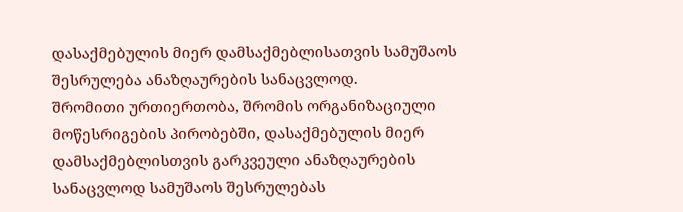დასაქმებულის მიერ დამსაქმებლისათვის სამუშაოს შესრულება ანაზღაურების სანაცვლოდ.
შრომითი ურთიერთობა, შრომის ორგანიზაციული მოწესრიგების პირობებში, დასაქმებულის მიერ დამსაქმებლისთვის გარკვეული ანაზღაურების სანაცვლოდ სამუშაოს შესრულებას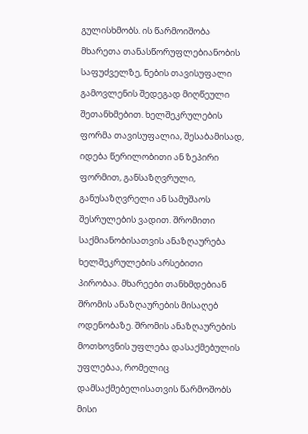გულისხმობს. ის წარმოიშობა მხარეთა თანასწორუფლებიანობის საფუძველზე, ნების თავისუფალი გამოვლენის შედეგად მიღწეული შეთანხმებით. ხელშეკრულების ფორმა თავისუფალია, შესაბამისად, იდება წერილობითი ან ზეპირი ფორმით, განსაზღვრული, განუსაზღვრელი ან სამუშაოს შესრულების ვადით. შრომითი საქმიანობისათვის ანაზღაურება ხელშეკრულების არსებითი პირობაა. მხარეები თანხმდებიან შრომის ანაზღაურების მისაღებ ოდენობაზე. შრომის ანაზღაურების მოთხოვნის უფლება დასაქმებულის უფლებაა, რომელიც დამსაქმებელისათვის წარმოშობს მისი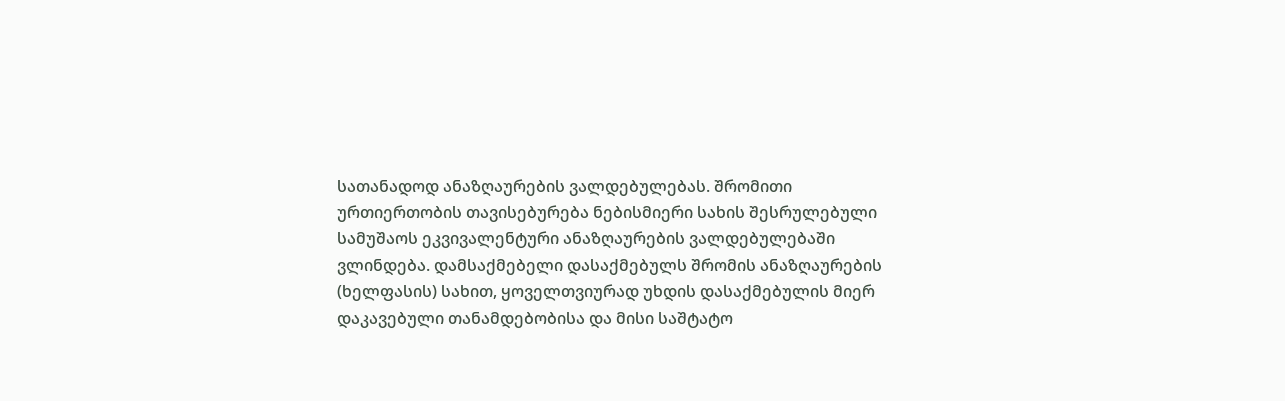სათანადოდ ანაზღაურების ვალდებულებას. შრომითი ურთიერთობის თავისებურება ნებისმიერი სახის შესრულებული სამუშაოს ეკვივალენტური ანაზღაურების ვალდებულებაში ვლინდება. დამსაქმებელი დასაქმებულს შრომის ანაზღაურების (ხელფასის) სახით, ყოველთვიურად უხდის დასაქმებულის მიერ დაკავებული თანამდებობისა და მისი საშტატო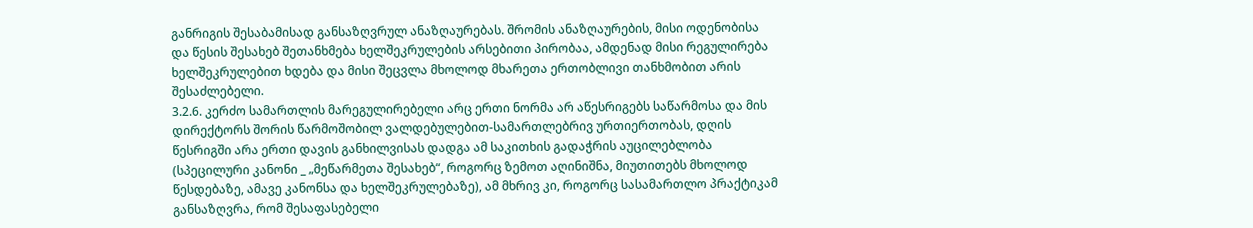განრიგის შესაბამისად განსაზღვრულ ანაზღაურებას. შრომის ანაზღაურების, მისი ოდენობისა და წესის შესახებ შეთანხმება ხელშეკრულების არსებითი პირობაა, ამდენად მისი რეგულირება ხელშეკრულებით ხდება და მისი შეცვლა მხოლოდ მხარეთა ერთობლივი თანხმობით არის შესაძლებელი.
3.2.6. კერძო სამართლის მარეგულირებელი არც ერთი ნორმა არ აწესრიგებს საწარმოსა და მის დირექტორს შორის წარმოშობილ ვალდებულებით-სამართლებრივ ურთიერთობას, დღის წესრიგში არა ერთი დავის განხილვისას დადგა ამ საკითხის გადაჭრის აუცილებლობა (სპეცილური კანონი _ „მეწარმეთა შესახებ“, როგორც ზემოთ აღინიშნა, მიუთითებს მხოლოდ წესდებაზე, ამავე კანონსა და ხელშეკრულებაზე), ამ მხრივ კი, როგორც სასამართლო პრაქტიკამ განსაზღვრა, რომ შესაფასებელი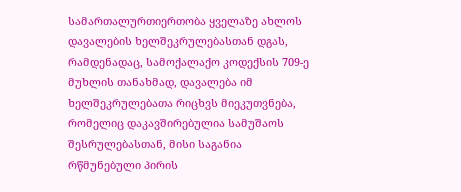სამართალურთიერთობა ყველაზე ახლოს დავალების ხელშეკრულებასთან დგას, რამდენადაც, სამოქალაქო კოდექსის 709-ე მუხლის თანახმად, დავალება იმ ხელშეკრულებათა რიცხვს მიეკუთვნება, რომელიც დაკავშირებულია სამუშაოს შესრულებასთან, მისი საგანია რწმუნებული პირის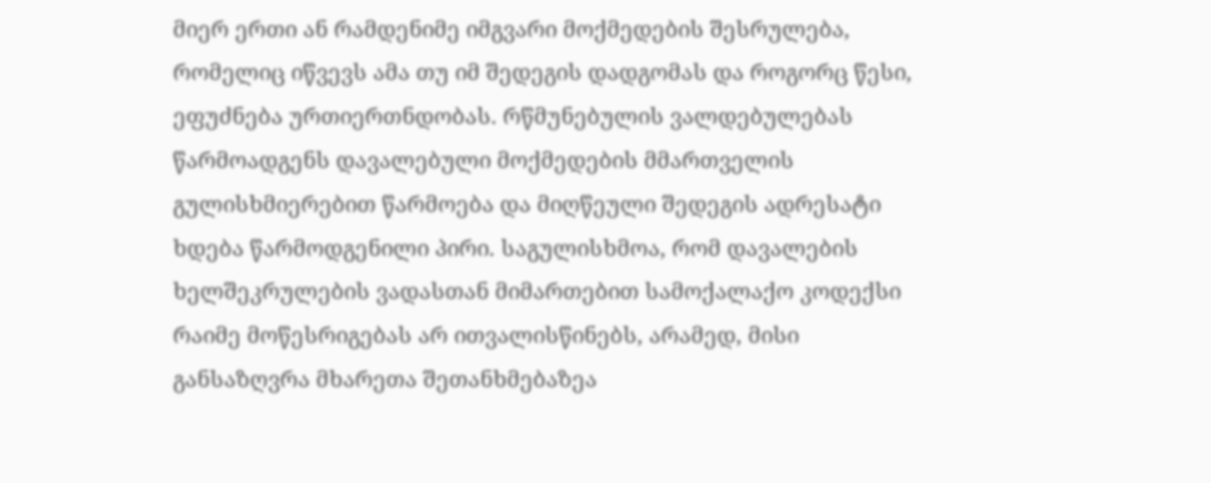მიერ ერთი ან რამდენიმე იმგვარი მოქმედების შესრულება, რომელიც იწვევს ამა თუ იმ შედეგის დადგომას და როგორც წესი, ეფუძნება ურთიერთნდობას. რწმუნებულის ვალდებულებას წარმოადგენს დავალებული მოქმედების მმართველის გულისხმიერებით წარმოება და მიღწეული შედეგის ადრესატი ხდება წარმოდგენილი პირი. საგულისხმოა, რომ დავალების ხელშეკრულების ვადასთან მიმართებით სამოქალაქო კოდექსი რაიმე მოწესრიგებას არ ითვალისწინებს, არამედ, მისი განსაზღვრა მხარეთა შეთანხმებაზეა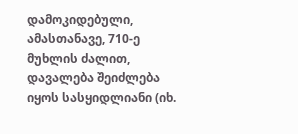დამოკიდებული, ამასთანავე, 710-ე მუხლის ძალით, დავალება შეიძლება იყოს სასყიდლიანი (იხ.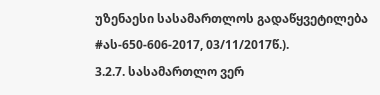უზენაესი სასამართლოს გადაწყვეტილება #ას-650-606-2017, 03/11/2017წ.).
3.2.7. სასამართლო ვერ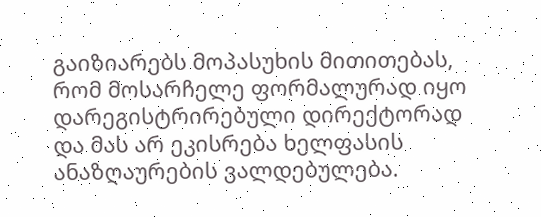გაიზიარებს მოპასუხის მითითებას, რომ მოსარჩელე ფორმალურად იყო დარეგისტრირებული დირექტორად და მას არ ეკისრება ხელფასის ანაზღაურების ვალდებულება.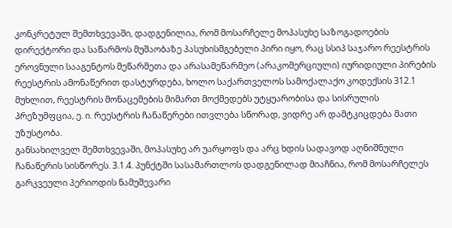კონკრეტულ შემთხვევაში, დადგენილია, რომ მოსარჩელე მოპასუხე საზოგადოების დირექტორი და საწარმოს მუშაობაზე პასუხისმგებელი პირი იყო, რაც სსიპ საჯარო რეესტრის ეროვნული სააგენტოს მეწარმეთა და არასამეწარმეო (არაკომერციული) იურიდიული პირების რეესტრის ამონაწერით დასტურდება, ხოლო საქართველოს სამოქალაქო კოდექსის 312.1 მუხლით, რეესტრის მონაცემების მიმართ მოქმედებს უტყუარობისა და სისრულის პრეზუმფცია, ე. ი. რეესტრის ჩანაწერები ითვლება სწორად, ვიდრე არ დამტკიცდება მათი უზუსტობა.
განსახილველ შემთხვევაში, მოპასუხე არ უარყოფს და არც ხდის სადავოდ აღნიშნული ჩანაწერის სისწორეს. 3.1.4. პუნქტში სასამართლოს დადგენილად მიაჩნია, რომ მოსარჩელეს გარკვეული პერიოდის ნამუშევარი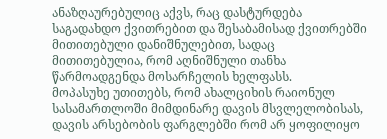ანაზღაურებულიც აქვს, რაც დასტურდება საგადახდო ქვითრებით და შესაბამისად ქვითრებში მითითებული დანიშნულებით, სადაც მითითებულია, რომ აღნიშნული თანხა წარმოადგენდა მოსარჩელის ხელფასს.
მოპასუხე უთითებს, რომ ახალციხის რაიონულ სასამართლოში მიმდინარე დავის მსვლელობისას, დავის არსებობის ფარგლებში რომ არ ყოფილიყო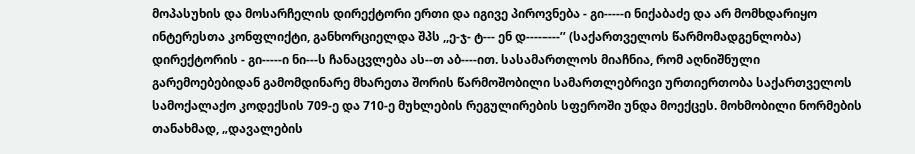მოპასუხის და მოსარჩელის დირექტორი ერთი და იგივე პიროვნება - გი-----ი ნიქაბაძე და არ მომხდარიყო ინტერესთა კონფლიქტი, განხორციელდა შპს ,,ე-ჯ- ტ--- ენ დ----–---’’ (საქართველოს წარმომადგენლობა) დირექტორის - გი-----ი ნი---ს ჩანაცვლება ას--თ აბ----ით. სასამართლოს მიაჩნია, რომ აღნიშნული გარემოებებიდან გამომდინარე მხარეთა შორის წარმოშობილი სამართლებრივი ურთიერთობა საქართველოს სამოქალაქო კოდექსის 709-ე და 710-ე მუხლების რეგულირების სფეროში უნდა მოექცეს. მოხმობილი ნორმების თანახმად, „დავალების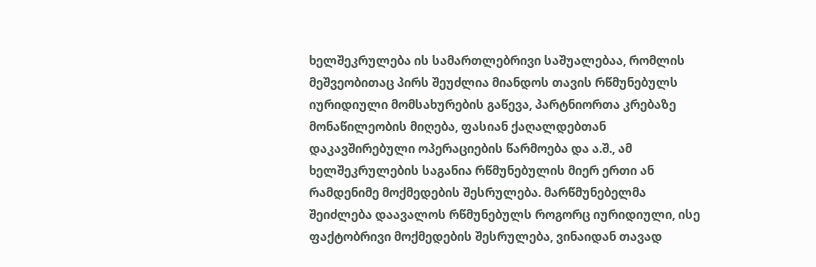ხელშეკრულება ის სამართლებრივი საშუალებაა, რომლის მეშვეობითაც პირს შეუძლია მიანდოს თავის რწმუნებულს იურიდიული მომსახურების გაწევა, პარტნიორთა კრებაზე მონაწილეობის მიღება, ფასიან ქაღალდებთან დაკავშირებული ოპერაციების წარმოება და ა.შ., ამ ხელშეკრულების საგანია რწმუნებულის მიერ ერთი ან რამდენიმე მოქმედების შესრულება. მარწმუნებელმა შეიძლება დაავალოს რწმუნებულს როგორც იურიდიული, ისე ფაქტობრივი მოქმედების შესრულება, ვინაიდან თავად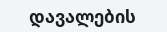დავალების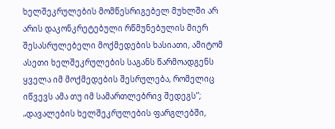ხელშეკრულების მომწესრიგებელ მუხლში არ არის დაკონკრეტებული რწმუნებულის მიერ შესასრულებელი მოქმედების ხასიათი, ამიტომ ასეთი ხელშეკრულების საგანს წარმოადგენს ყველა იმ მოქმედების შესრულება, რომელიც იწვევს ამა თუ იმ სამართლებრივ შედეგს“; „დავალების ხელშეკრულების ფარგლებში,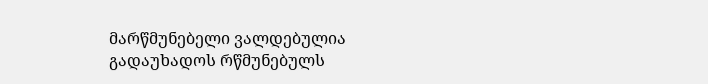მარწმუნებელი ვალდებულია გადაუხადოს რწმუნებულს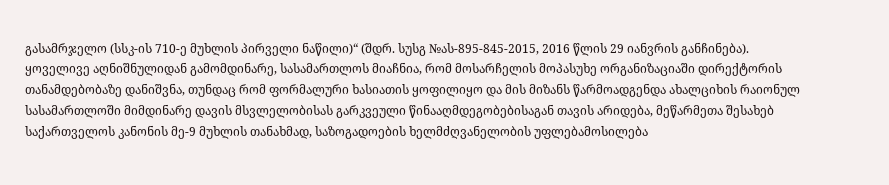გასამრჯელო (სსკ-ის 710-ე მუხლის პირველი ნაწილი)“ (შდრ. სუსგ №ას-895-845-2015, 2016 წლის 29 იანვრის განჩინება).
ყოველივე აღნიშნულიდან გამომდინარე, სასამართლოს მიაჩნია, რომ მოსარჩელის მოპასუხე ორგანიზაციაში დირექტორის თანამდებობაზე დანიშვნა, თუნდაც რომ ფორმალური ხასიათის ყოფილიყო და მის მიზანს წარმოადგენდა ახალციხის რაიონულ სასამართლოში მიმდინარე დავის მსვლელობისას გარკვეული წინააღმდეგობებისაგან თავის არიდება, მეწარმეთა შესახებ საქართველოს კანონის მე-9 მუხლის თანახმად, საზოგადოების ხელმძღვანელობის უფლებამოსილება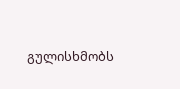გულისხმობს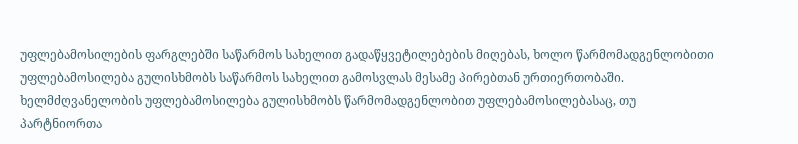უფლებამოსილების ფარგლებში საწარმოს სახელით გადაწყვეტილებების მიღებას, ხოლო წარმომადგენლობითი უფლებამოსილება გულისხმობს საწარმოს სახელით გამოსვლას მესამე პირებთან ურთიერთობაში. ხელმძღვანელობის უფლებამოსილება გულისხმობს წარმომადგენლობით უფლებამოსილებასაც, თუ პარტნიორთა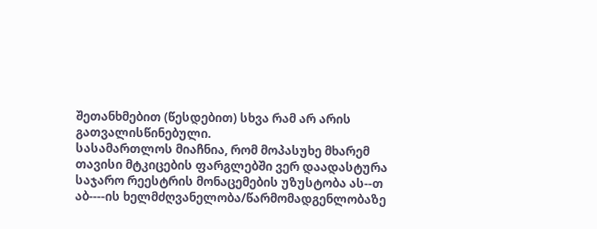შეთანხმებით (წესდებით) სხვა რამ არ არის გათვალისწინებული.
სასამართლოს მიაჩნია, რომ მოპასუხე მხარემ თავისი მტკიცების ფარგლებში ვერ დაადასტურა საჯარო რეესტრის მონაცემების უზუსტობა ას--თ აბ----ის ხელმძღვანელობა/წარმომადგენლობაზე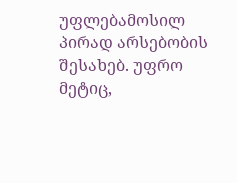უფლებამოსილ პირად არსებობის შესახებ. უფრო მეტიც,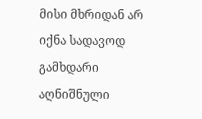მისი მხრიდან არ იქნა სადავოდ გამხდარი აღნიშნული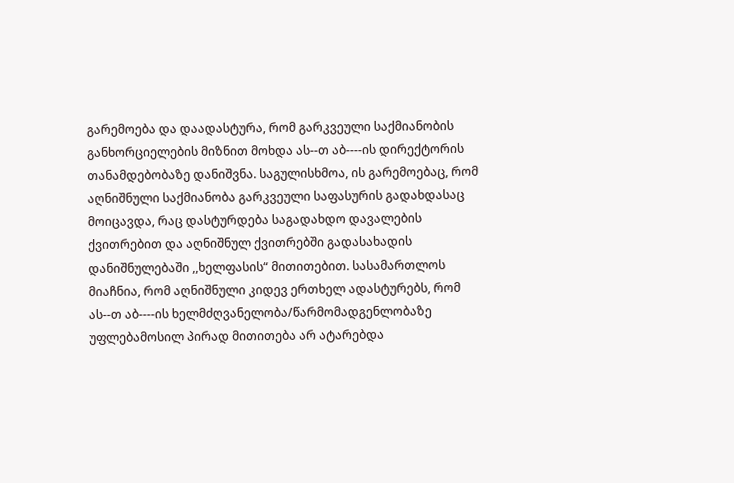გარემოება და დაადასტურა, რომ გარკვეული საქმიანობის განხორციელების მიზნით მოხდა ას--თ აბ----ის დირექტორის თანამდებობაზე დანიშვნა. საგულისხმოა, ის გარემოებაც, რომ აღნიშნული საქმიანობა გარკვეული საფასურის გადახდასაც მოიცავდა, რაც დასტურდება საგადახდო დავალების ქვითრებით და აღნიშნულ ქვითრებში გადასახადის დანიშნულებაში ,,ხელფასის“ მითითებით. სასამართლოს მიაჩნია, რომ აღნიშნული კიდევ ერთხელ ადასტურებს, რომ ას--თ აბ----ის ხელმძღვანელობა/წარმომადგენლობაზე უფლებამოსილ პირად მითითება არ ატარებდა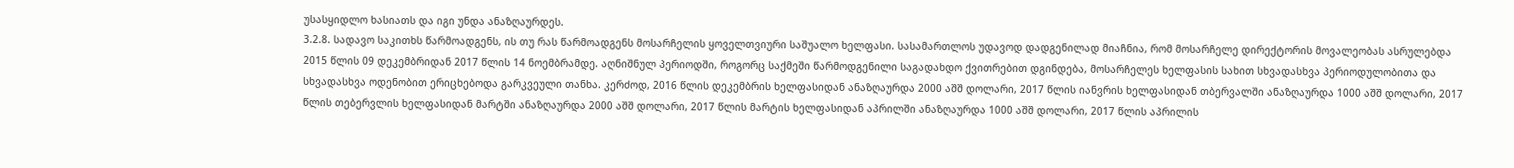უსასყიდლო ხასიათს და იგი უნდა ანაზღაურდეს.
3.2.8. სადავო საკითხს წარმოადგენს, ის თუ რას წარმოადგენს მოსარჩელის ყოველთვიური საშუალო ხელფასი. სასამართლოს უდავოდ დადგენილად მიაჩნია, რომ მოსარჩელე დირექტორის მოვალეობას ასრულებდა 2015 წლის 09 დეკემბრიდან 2017 წლის 14 ნოემბრამდე. აღნიშნულ პერიოდში, როგორც საქმეში წარმოდგენილი საგადახდო ქვითრებით დგინდება, მოსარჩელეს ხელფასის სახით სხვადასხვა პერიოდულობითა და სხვადასხვა ოდენობით ერიცხებოდა გარკვეული თანხა. კერძოდ, 2016 წლის დეკემბრის ხელფასიდან ანაზღაურდა 2000 აშშ დოლარი, 2017 წლის იანვრის ხელფასიდან თბერვალში ანაზღაურდა 1000 აშშ დოლარი, 2017 წლის თებერვლის ხელფასიდან მარტში ანაზღაურდა 2000 აშშ დოლარი, 2017 წლის მარტის ხელფასიდან აპრილში ანაზღაურდა 1000 აშშ დოლარი, 2017 წლის აპრილის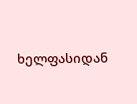ხელფასიდან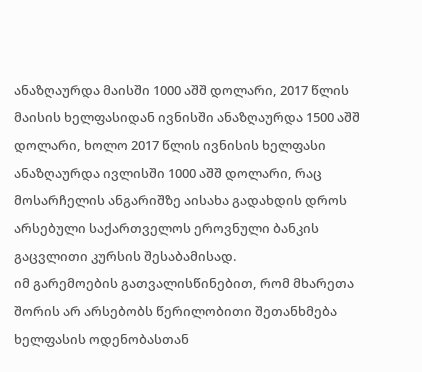ანაზღაურდა მაისში 1000 აშშ დოლარი, 2017 წლის მაისის ხელფასიდან ივნისში ანაზღაურდა 1500 აშშ დოლარი, ხოლო 2017 წლის ივნისის ხელფასი ანაზღაურდა ივლისში 1000 აშშ დოლარი, რაც მოსარჩელის ანგარიშზე აისახა გადახდის დროს არსებული საქართველოს ეროვნული ბანკის გაცვლითი კურსის შესაბამისად.
იმ გარემოების გათვალისწინებით, რომ მხარეთა შორის არ არსებობს წერილობითი შეთანხმება ხელფასის ოდენობასთან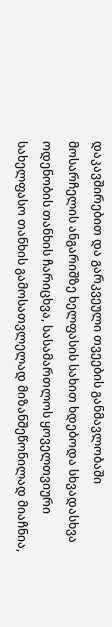დაკავშირებით და გარკვეული თვეების განმავლობაში მოსარჩელის ანგარიშზე ხელფასის სახით ხდებოდა სხვადასხვა ოდენობის თანხის ჩარიცხვა, სასამართლოს ყოველთვიური სახელფასო თანხის გამოსათვლელად მიზანშეწონილად მიაჩნია,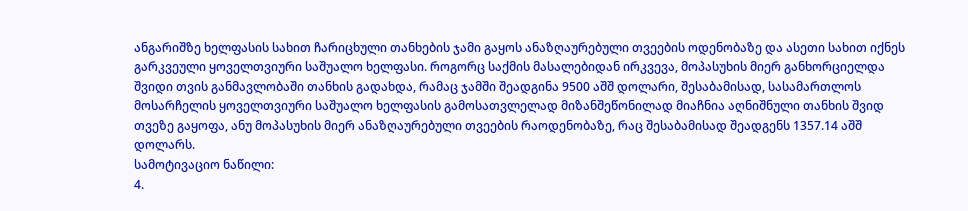ანგარიშზე ხელფასის სახით ჩარიცხული თანხების ჯამი გაყოს ანაზღაურებული თვეების ოდენობაზე და ასეთი სახით იქნეს გარკვეული ყოველთვიური საშუალო ხელფასი. როგორც საქმის მასალებიდან ირკვევა, მოპასუხის მიერ განხორციელდა შვიდი თვის განმავლობაში თანხის გადახდა, რამაც ჯამში შეადგინა 9500 აშშ დოლარი, შესაბამისად, სასამართლოს მოსარჩელის ყოველთვიური საშუალო ხელფასის გამოსათვლელად მიზანშეწონილად მიაჩნია აღნიშნული თანხის შვიდ თვეზე გაყოფა, ანუ მოპასუხის მიერ ანაზღაურებული თვეების რაოდენობაზე, რაც შესაბამისად შეადგენს 1357.14 აშშ დოლარს.
სამოტივაციო ნაწილი:
4.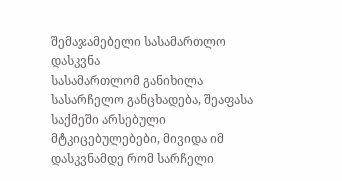შემაჯამებელი სასამართლო დასკვნა
სასამართლომ განიხილა სასარჩელო განცხადება, შეაფასა საქმეში არსებული მტკიცებულებები, მივიდა იმ დასკვნამდე რომ სარჩელი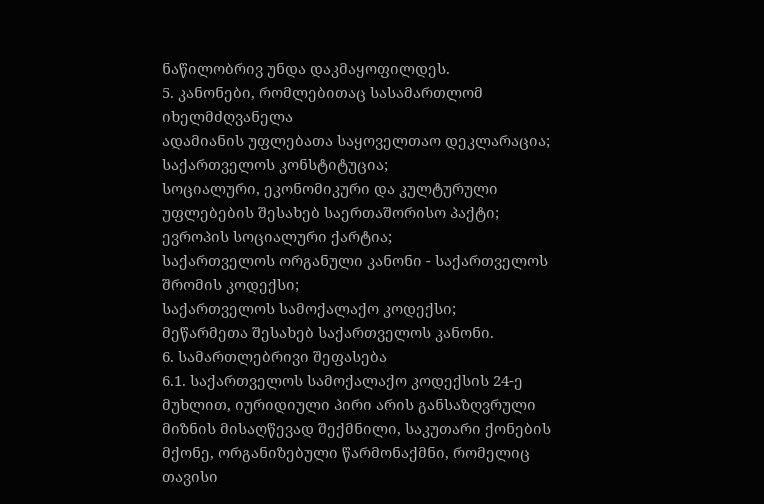ნაწილობრივ უნდა დაკმაყოფილდეს.
5. კანონები, რომლებითაც სასამართლომ იხელმძღვანელა
ადამიანის უფლებათა საყოველთაო დეკლარაცია;
საქართველოს კონსტიტუცია;
სოციალური, ეკონომიკური და კულტურული უფლებების შესახებ საერთაშორისო პაქტი;
ევროპის სოციალური ქარტია;
საქართველოს ორგანული კანონი - საქართველოს შრომის კოდექსი;
საქართველოს სამოქალაქო კოდექსი;
მეწარმეთა შესახებ საქართველოს კანონი.
6. სამართლებრივი შეფასება
6.1. საქართველოს სამოქალაქო კოდექსის 24-ე მუხლით, იურიდიული პირი არის განსაზღვრული მიზნის მისაღწევად შექმნილი, საკუთარი ქონების მქონე, ორგანიზებული წარმონაქმნი, რომელიც თავისი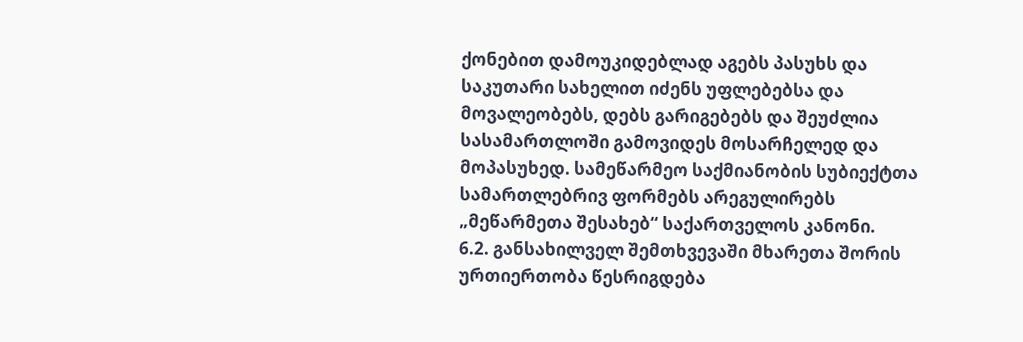ქონებით დამოუკიდებლად აგებს პასუხს და საკუთარი სახელით იძენს უფლებებსა და მოვალეობებს, დებს გარიგებებს და შეუძლია სასამართლოში გამოვიდეს მოსარჩელედ და მოპასუხედ. სამეწარმეო საქმიანობის სუბიექტთა სამართლებრივ ფორმებს არეგულირებს „მეწარმეთა შესახებ“ საქართველოს კანონი.
6.2. განსახილველ შემთხვევაში მხარეთა შორის ურთიერთობა წესრიგდება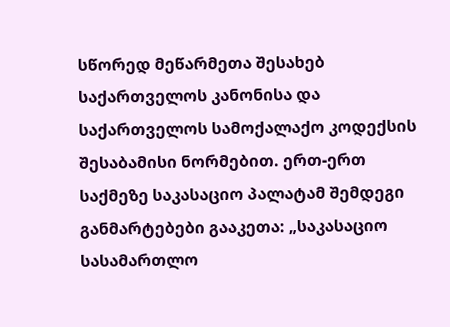სწორედ მეწარმეთა შესახებ საქართველოს კანონისა და საქართველოს სამოქალაქო კოდექსის შესაბამისი ნორმებით. ერთ-ერთ საქმეზე საკასაციო პალატამ შემდეგი განმარტებები გააკეთა: „საკასაციო სასამართლო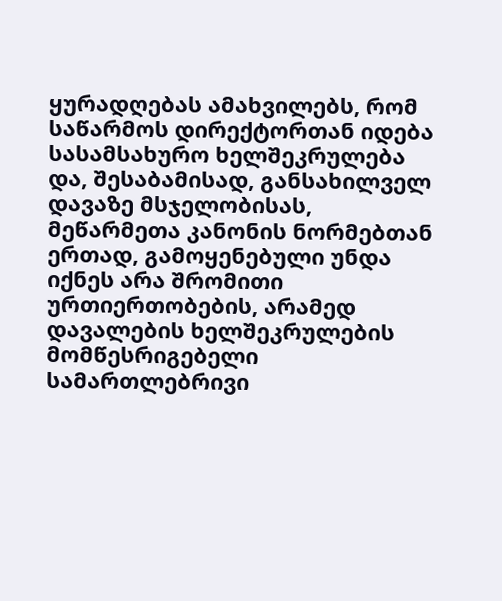ყურადღებას ამახვილებს, რომ საწარმოს დირექტორთან იდება სასამსახურო ხელშეკრულება და, შესაბამისად, განსახილველ დავაზე მსჯელობისას, მეწარმეთა კანონის ნორმებთან ერთად, გამოყენებული უნდა იქნეს არა შრომითი ურთიერთობების, არამედ დავალების ხელშეკრულების მომწესრიგებელი სამართლებრივი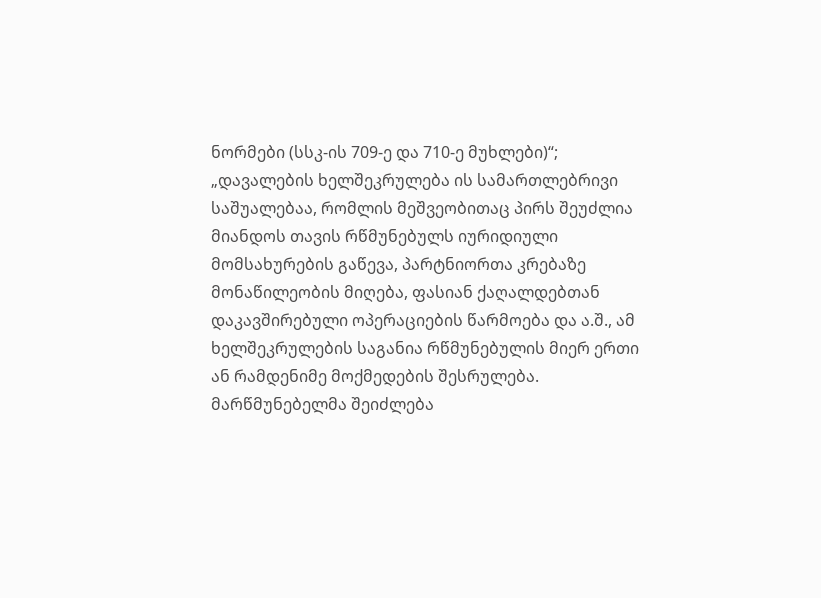ნორმები (სსკ-ის 709-ე და 710-ე მუხლები)“; „დავალების ხელშეკრულება ის სამართლებრივი საშუალებაა, რომლის მეშვეობითაც პირს შეუძლია მიანდოს თავის რწმუნებულს იურიდიული მომსახურების გაწევა, პარტნიორთა კრებაზე მონაწილეობის მიღება, ფასიან ქაღალდებთან დაკავშირებული ოპერაციების წარმოება და ა.შ., ამ ხელშეკრულების საგანია რწმუნებულის მიერ ერთი ან რამდენიმე მოქმედების შესრულება. მარწმუნებელმა შეიძლება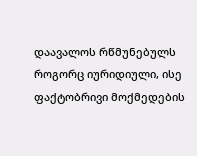დაავალოს რწმუნებულს როგორც იურიდიული, ისე ფაქტობრივი მოქმედების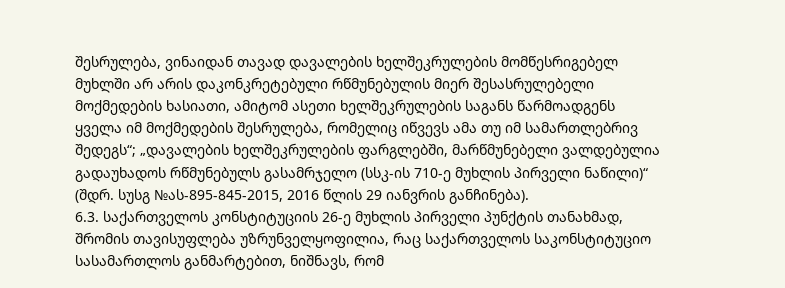შესრულება, ვინაიდან თავად დავალების ხელშეკრულების მომწესრიგებელ მუხლში არ არის დაკონკრეტებული რწმუნებულის მიერ შესასრულებელი მოქმედების ხასიათი, ამიტომ ასეთი ხელშეკრულების საგანს წარმოადგენს ყველა იმ მოქმედების შესრულება, რომელიც იწვევს ამა თუ იმ სამართლებრივ შედეგს“; „დავალების ხელშეკრულების ფარგლებში, მარწმუნებელი ვალდებულია გადაუხადოს რწმუნებულს გასამრჯელო (სსკ-ის 710-ე მუხლის პირველი ნაწილი)“ (შდრ. სუსგ №ას-895-845-2015, 2016 წლის 29 იანვრის განჩინება).
6.3. საქართველოს კონსტიტუციის 26-ე მუხლის პირველი პუნქტის თანახმად, შრომის თავისუფლება უზრუნველყოფილია, რაც საქართველოს საკონსტიტუციო სასამართლოს განმარტებით, ნიშნავს, რომ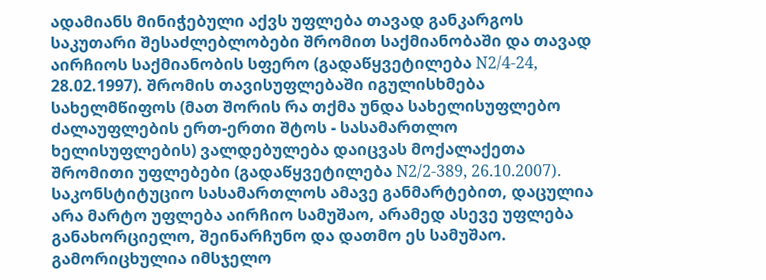ადამიანს მინიჭებული აქვს უფლება თავად განკარგოს საკუთარი შესაძლებლობები შრომით საქმიანობაში და თავად აირჩიოს საქმიანობის სფერო (გადაწყვეტილება N2/4-24, 28.02.1997). შრომის თავისუფლებაში იგულისხმება სახელმწიფოს (მათ შორის რა თქმა უნდა სახელისუფლებო ძალაუფლების ერთ-ერთი შტოს - სასამართლო ხელისუფლების) ვალდებულება დაიცვას მოქალაქეთა შრომითი უფლებები (გადაწყვეტილება N2/2-389, 26.10.2007). საკონსტიტუციო სასამართლოს ამავე განმარტებით, დაცულია არა მარტო უფლება აირჩიო სამუშაო, არამედ ასევე უფლება განახორციელო, შეინარჩუნო და დათმო ეს სამუშაო. გამორიცხულია იმსჯელო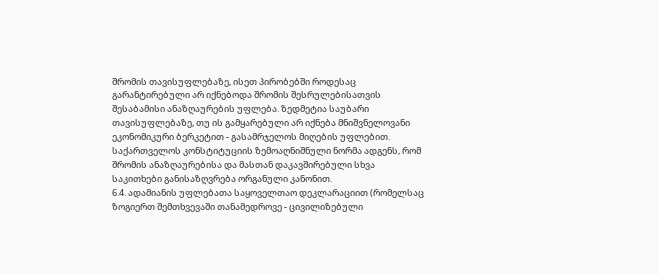შრომის თავისუფლებაზე, ისეთ პირობებში როდესაც გარანტირებული არ იქნებოდა შრომის შესრულებისათვის შესაბამისი ანაზღაურების უფლება. ზედმეტია საუბარი თავისუფლებაზე, თუ ის გამყარებული არ იქნება მნიშვნელოვანი ეკონომიკური ბერკეტით - გასამრჯელოს მიღების უფლებით. საქართველოს კონსტიტუციის ზემოაღნიშნული ნორმა ადგენს, რომ შრომის ანაზღაურებისა და მასთან დაკავშირებული სხვა საკითხები განისაზღვრება ორგანული კანონით.
6.4. ადამიანის უფლებათა საყოველთაო დეკლარაციით (რომელსაც ზოგიერთ შემთხვევაში თანამედროვე - ცივილიზებული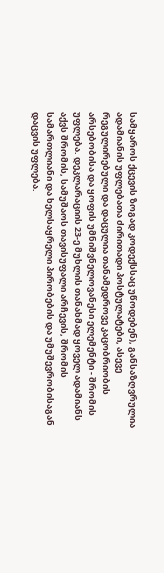სამყაროს ქცევის ზოგად კოდექსსაც უწოდებენ), განსაზღვრულია ადამიანის უფლებათა ძირითადი პოსტულატები, ასევე რეგულირებული და დაცულია თანამედროვე კაცობრიობის არსებობისა და ყოფის უმნიშვნელოვანესი ელემენტი - შრომის უფლება. დეკლარაციის 23-ე მუხლის თანახმად ყოველ ადამიანს აქვს შრომის, სამუშაოს თავისუფალი არჩევის, შრომის სამართლიანი და ხელსაყრელი პირობების და უმუშევრობისაგან დაცვის უფლება.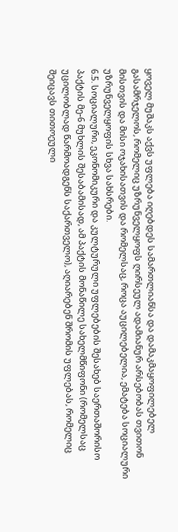ყოველ მუშაკს აქვს უფლება იღებდეს სამართლიანსა და დამაკმაყოფილებელ გასამრჯელოს, რომელიც უზრუნველყოფს ღირსეულ ადამიანურ არსებობას თვითონ მისთვის და მისი ოჯახისათვის და რომელსაც, როცა აუცილებელია, ემატება სოციალური უზრუნველყოფის სხვა სახსრები.
6.5. სოციალური, ეკონომიკური და კულტურული უფლებების შესახებ საერთაშორისო პაქტის მე-6 მუხლის შესაბამისად, ამ პაქტის მონაწილე სახელმწიფონი (რომელსაც უცილობლად წარმოადგენს საქართველო), აღიარებენ შრომის უფლებას, რომელიც შეიცავს თითოეული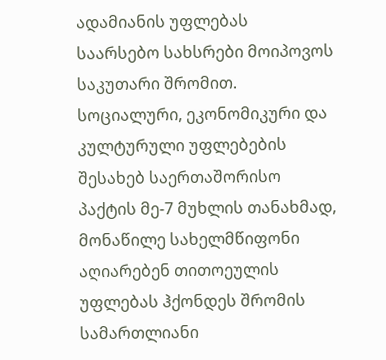ადამიანის უფლებას საარსებო სახსრები მოიპოვოს საკუთარი შრომით. სოციალური, ეკონომიკური და კულტურული უფლებების შესახებ საერთაშორისო პაქტის მე-7 მუხლის თანახმად, მონაწილე სახელმწიფონი აღიარებენ თითოეულის უფლებას ჰქონდეს შრომის სამართლიანი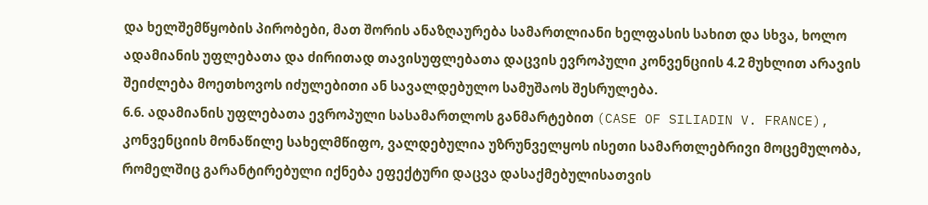და ხელშემწყობის პირობები, მათ შორის ანაზღაურება სამართლიანი ხელფასის სახით და სხვა, ხოლო ადამიანის უფლებათა და ძირითად თავისუფლებათა დაცვის ევროპული კონვენციის 4.2 მუხლით არავის შეიძლება მოეთხოვოს იძულებითი ან სავალდებულო სამუშაოს შესრულება.
6.6. ადამიანის უფლებათა ევროპული სასამართლოს განმარტებით (CASE OF SILIADIN V. FRANCE), კონვენციის მონაწილე სახელმწიფო, ვალდებულია უზრუნველყოს ისეთი სამართლებრივი მოცემულობა, რომელშიც გარანტირებული იქნება ეფექტური დაცვა დასაქმებულისათვის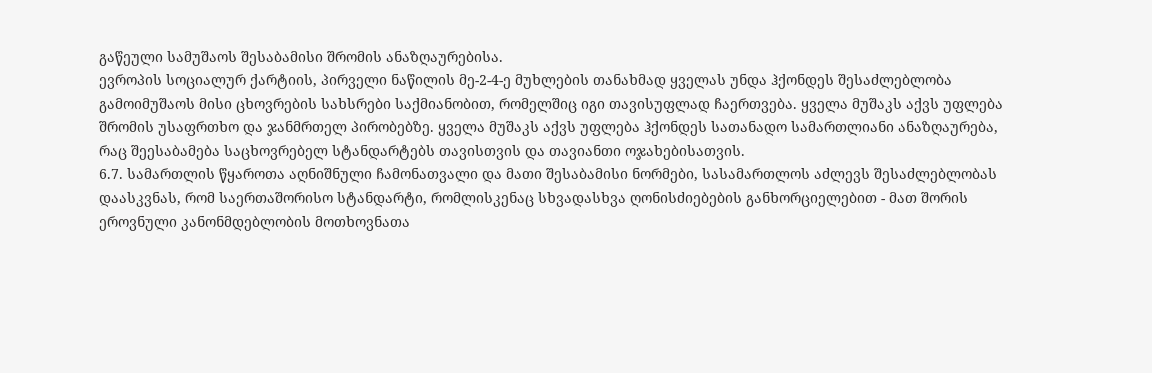გაწეული სამუშაოს შესაბამისი შრომის ანაზღაურებისა.
ევროპის სოციალურ ქარტიის, პირველი ნაწილის მე-2-4-ე მუხლების თანახმად ყველას უნდა ჰქონდეს შესაძლებლობა გამოიმუშაოს მისი ცხოვრების სახსრები საქმიანობით, რომელშიც იგი თავისუფლად ჩაერთვება. ყველა მუშაკს აქვს უფლება შრომის უსაფრთხო და ჯანმრთელ პირობებზე. ყველა მუშაკს აქვს უფლება ჰქონდეს სათანადო სამართლიანი ანაზღაურება, რაც შეესაბამება საცხოვრებელ სტანდარტებს თავისთვის და თავიანთი ოჯახებისათვის.
6.7. სამართლის წყაროთა აღნიშნული ჩამონათვალი და მათი შესაბამისი ნორმები, სასამართლოს აძლევს შესაძლებლობას დაასკვნას, რომ საერთაშორისო სტანდარტი, რომლისკენაც სხვადასხვა ღონისძიებების განხორციელებით - მათ შორის ეროვნული კანონმდებლობის მოთხოვნათა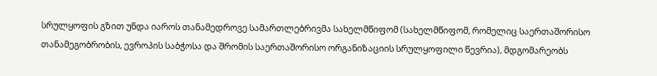სრულყოფის გზით უნდა იაროს თანამედროვე სამართლებრივმა სახელმწიფომ (სახელმწიფომ, რომელიც საერთაშორისო თანამეგობრობის, ევროპის საბჭოსა და შრომის საერთაშორისო ორგანიზაციის სრულყოფილი წევრია), მდგომარეობს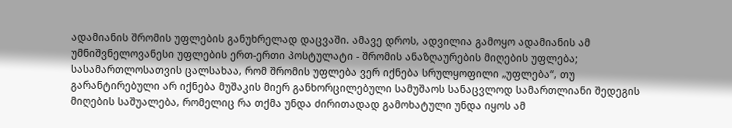ადამიანის შრომის უფლების განუხრელად დაცვაში. ამავე დროს, ადვილია გამოყო ადამიანის ამ უმნიშვნელოვანესი უფლების ერთ-ერთი პოსტულატი - შრომის ანაზღაურების მიღების უფლება; სასამართლოსათვის ცალსახაა, რომ შრომის უფლება ვერ იქნება სრულყოფილი „უფლება“, თუ გარანტირებული არ იქნება მუშაკის მიერ განხორცილებული სამუშაოს სანაცვლოდ სამართლიანი შედეგის მიღების საშუალება, რომელიც რა თქმა უნდა ძირითადად გამოხატული უნდა იყოს ამ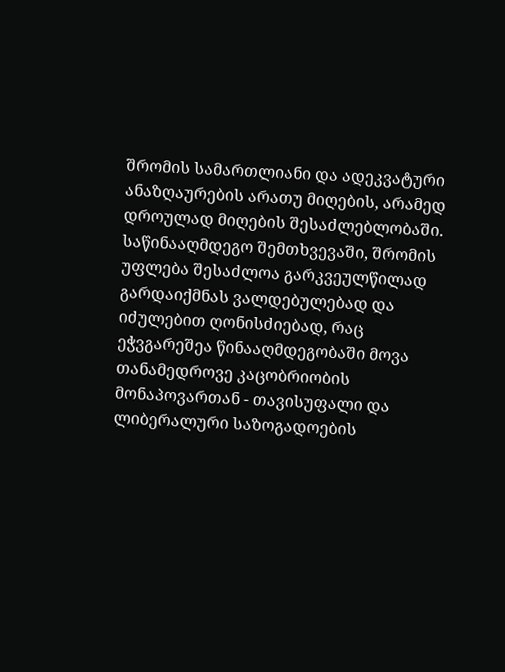შრომის სამართლიანი და ადეკვატური ანაზღაურების არათუ მიღების, არამედ დროულად მიღების შესაძლებლობაში. საწინააღმდეგო შემთხვევაში, შრომის უფლება შესაძლოა გარკვეულწილად გარდაიქმნას ვალდებულებად და იძულებით ღონისძიებად, რაც ეჭვგარეშეა წინააღმდეგობაში მოვა თანამედროვე კაცობრიობის მონაპოვართან - თავისუფალი და ლიბერალური საზოგადოების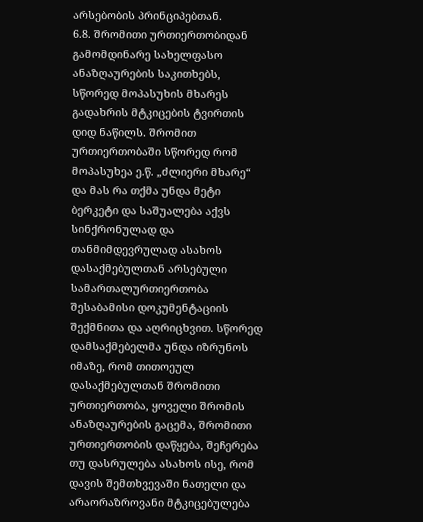არსებობის პრინციპებთან.
6.8. შრომითი ურთიერთობიდან გამომდინარე სახელფასო ანაზღაურების საკითხებს, სწორედ მოპასუხის მხარეს გადახრის მტკიცების ტვირთის დიდ ნაწილს. შრომით ურთიერთობაში სწორედ რომ მოპასუხეა ე.წ. „ძლიერი მხარე“ და მას რა თქმა უნდა მეტი ბერკეტი და საშუალება აქვს სინქრონულად და თანმიმდევრულად ასახოს დასაქმებულთან არსებული სამართალურთიერთობა შესაბამისი დოკუმენტაციის შექმნითა და აღრიცხვით. სწორედ დამსაქმებელმა უნდა იზრუნოს იმაზე, რომ თითოეულ დასაქმებულთან შრომითი ურთიერთობა, ყოველი შრომის ანაზღაურების გაცემა, შრომითი ურთიერთობის დაწყება, შეჩერება თუ დასრულება ასახოს ისე, რომ დავის შემთხვევაში ნათელი და არაორაზროვანი მტკიცებულება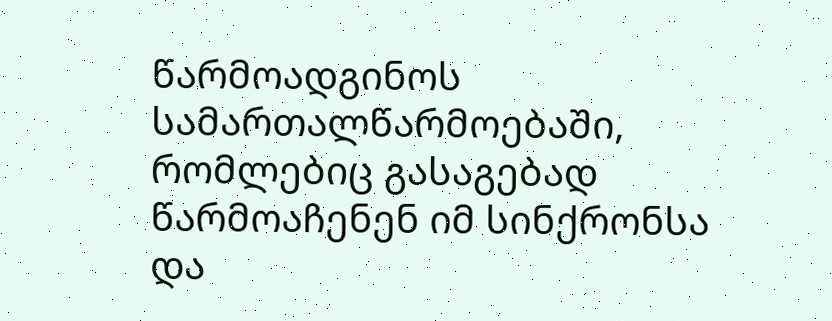წარმოადგინოს სამართალწარმოებაში, რომლებიც გასაგებად წარმოაჩენენ იმ სინქრონსა და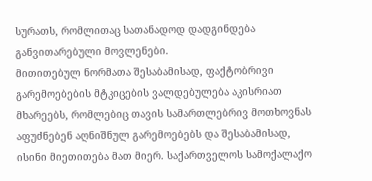სურათს, რომლითაც სათანადოდ დადგინდება განვითარებული მოვლენები.
მითითებულ ნორმათა შესაბამისად, ფაქტობრივი გარემოებების მტკიცების ვალდებულება აკისრიათ მხარეებს, რომლებიც თავის სამართლებრივ მოთხოვნას აფუძნებენ აღნიშნულ გარემოებებს და შესაბამისად, ისინი მიეთითება მათ მიერ. საქართველოს სამოქალაქო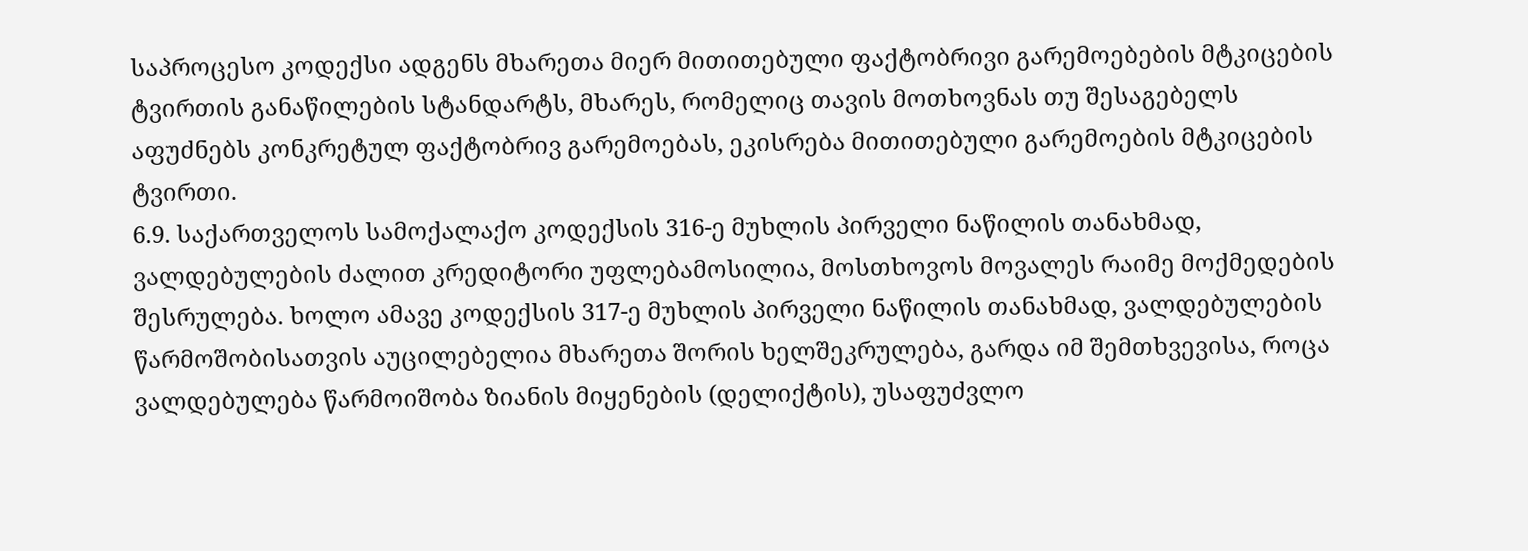საპროცესო კოდექსი ადგენს მხარეთა მიერ მითითებული ფაქტობრივი გარემოებების მტკიცების ტვირთის განაწილების სტანდარტს, მხარეს, რომელიც თავის მოთხოვნას თუ შესაგებელს აფუძნებს კონკრეტულ ფაქტობრივ გარემოებას, ეკისრება მითითებული გარემოების მტკიცების ტვირთი.
6.9. საქართველოს სამოქალაქო კოდექსის 316-ე მუხლის პირველი ნაწილის თანახმად, ვალდებულების ძალით კრედიტორი უფლებამოსილია, მოსთხოვოს მოვალეს რაიმე მოქმედების შესრულება. ხოლო ამავე კოდექსის 317-ე მუხლის პირველი ნაწილის თანახმად, ვალდებულების წარმოშობისათვის აუცილებელია მხარეთა შორის ხელშეკრულება, გარდა იმ შემთხვევისა, როცა ვალდებულება წარმოიშობა ზიანის მიყენების (დელიქტის), უსაფუძვლო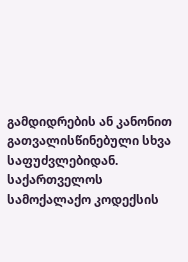გამდიდრების ან კანონით გათვალისწინებული სხვა საფუძვლებიდან.
საქართველოს სამოქალაქო კოდექსის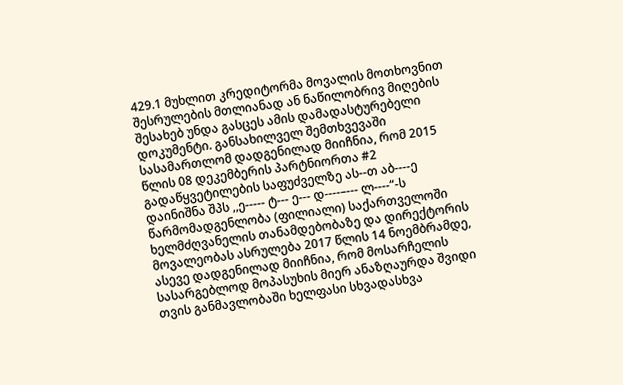429.1 მუხლით კრედიტორმა მოვალის მოთხოვნით შესრულების მთლიანად ან ნაწილობრივ მიღების შესახებ უნდა გასცეს ამის დამადასტურებელი დოკუმენტი. განსახილველ შემთხვევაში სასამართლომ დადგენილად მიიჩნია, რომ 2015 წლის 08 დეკემბერის პარტნიორთა #2 გადაწყვეტილების საფუძველზე ას--თ აბ----ე დაინიშნა შპს ,,ე----- ტ--- ე--- დ----–--- ლ----“-ს წარმომადგენლობა (ფილიალი) საქართველოში ხელმძღვანელის თანამდებობაზე და დირექტორის მოვალეობას ასრულება 2017 წლის 14 ნოემბრამდე, ასევე დადგენილად მიიჩნია, რომ მოსარჩელის სასარგებლოდ მოპასუხის მიერ ანაზღაურდა შვიდი თვის განმავლობაში ხელფასი სხვადასხვა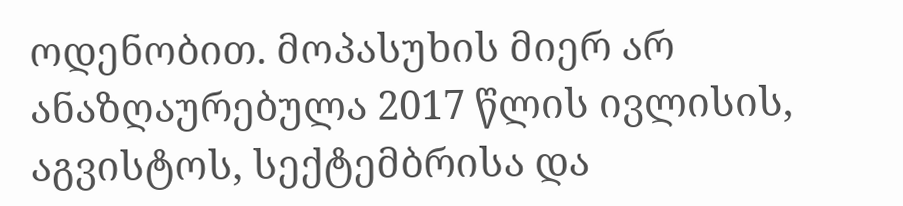ოდენობით. მოპასუხის მიერ არ ანაზღაურებულა 2017 წლის ივლისის, აგვისტოს, სექტემბრისა და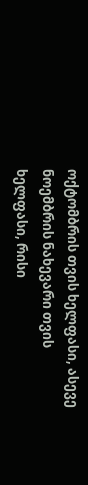ოქტომბრის თვის ხელფასი, ასევე ნოემბრის ნახევარი თვის ხელფასი, რისი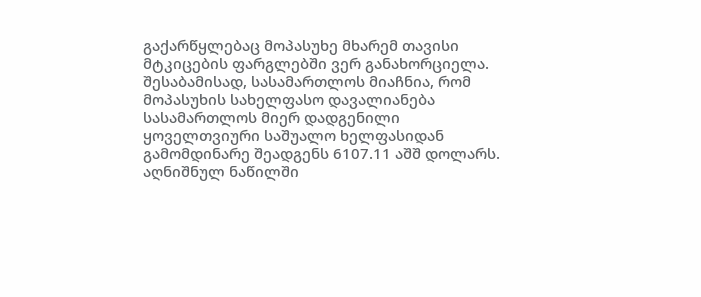გაქარწყლებაც მოპასუხე მხარემ თავისი მტკიცების ფარგლებში ვერ განახორციელა. შესაბამისად, სასამართლოს მიაჩნია, რომ მოპასუხის სახელფასო დავალიანება სასამართლოს მიერ დადგენილი ყოველთვიური საშუალო ხელფასიდან გამომდინარე შეადგენს 6107.11 აშშ დოლარს. აღნიშნულ ნაწილში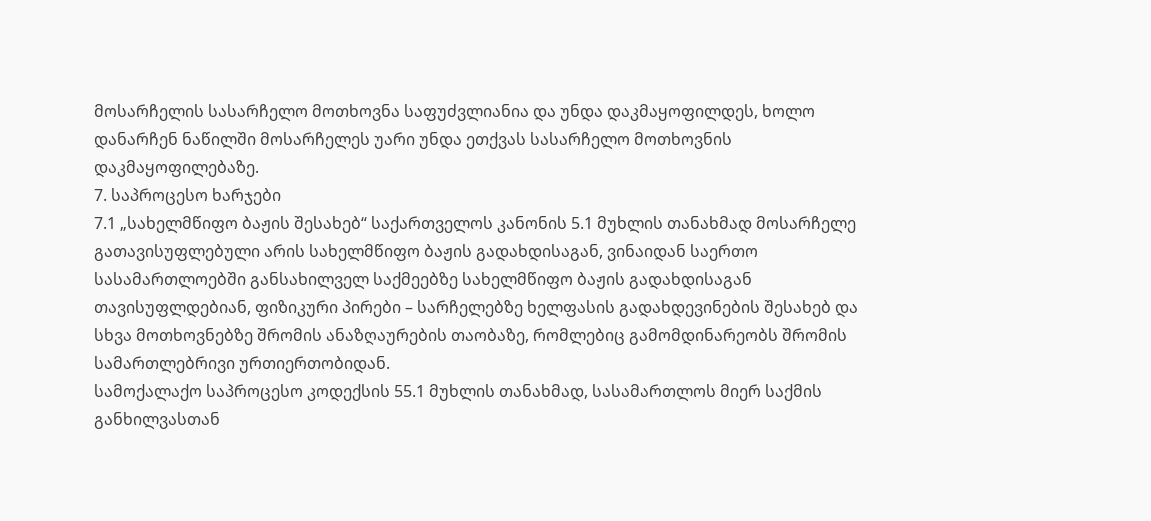მოსარჩელის სასარჩელო მოთხოვნა საფუძვლიანია და უნდა დაკმაყოფილდეს, ხოლო დანარჩენ ნაწილში მოსარჩელეს უარი უნდა ეთქვას სასარჩელო მოთხოვნის დაკმაყოფილებაზე.
7. საპროცესო ხარჯები
7.1 „სახელმწიფო ბაჟის შესახებ“ საქართველოს კანონის 5.1 მუხლის თანახმად მოსარჩელე გათავისუფლებული არის სახელმწიფო ბაჟის გადახდისაგან, ვინაიდან საერთო სასამართლოებში განსახილველ საქმეებზე სახელმწიფო ბაჟის გადახდისაგან თავისუფლდებიან, ფიზიკური პირები – სარჩელებზე ხელფასის გადახდევინების შესახებ და სხვა მოთხოვნებზე შრომის ანაზღაურების თაობაზე, რომლებიც გამომდინარეობს შრომის სამართლებრივი ურთიერთობიდან.
სამოქალაქო საპროცესო კოდექსის 55.1 მუხლის თანახმად, სასამართლოს მიერ საქმის განხილვასთან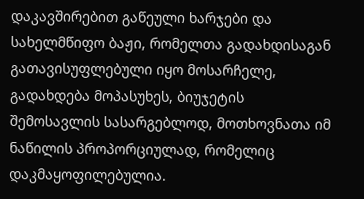დაკავშირებით გაწეული ხარჯები და სახელმწიფო ბაჟი, რომელთა გადახდისაგან გათავისუფლებული იყო მოსარჩელე, გადახდება მოპასუხეს, ბიუჯეტის შემოსავლის სასარგებლოდ, მოთხოვნათა იმ ნაწილის პროპორციულად, რომელიც დაკმაყოფილებულია.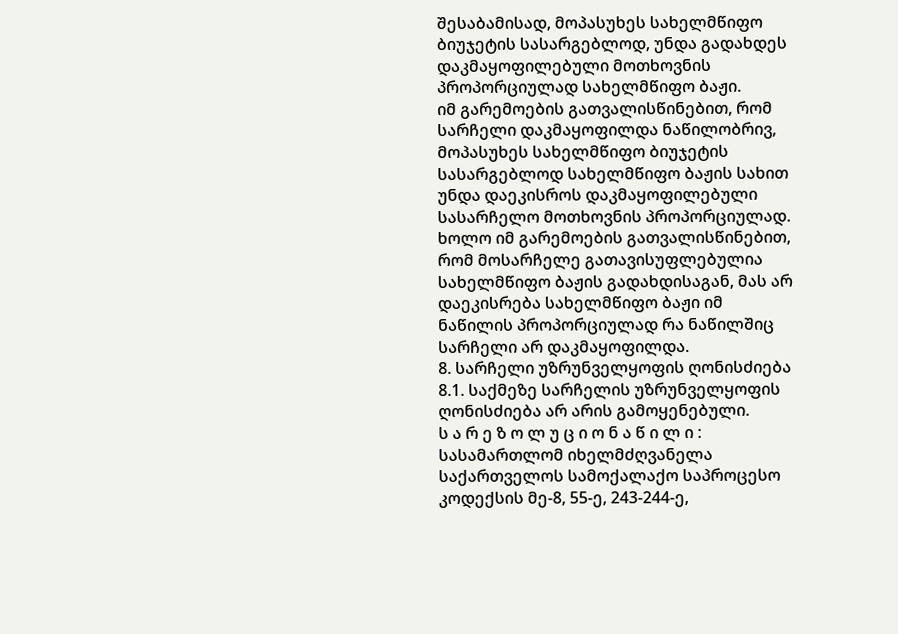შესაბამისად, მოპასუხეს სახელმწიფო ბიუჯეტის სასარგებლოდ, უნდა გადახდეს დაკმაყოფილებული მოთხოვნის პროპორციულად სახელმწიფო ბაჟი.
იმ გარემოების გათვალისწინებით, რომ სარჩელი დაკმაყოფილდა ნაწილობრივ, მოპასუხეს სახელმწიფო ბიუჯეტის სასარგებლოდ სახელმწიფო ბაჟის სახით უნდა დაეკისროს დაკმაყოფილებული სასარჩელო მოთხოვნის პროპორციულად. ხოლო იმ გარემოების გათვალისწინებით, რომ მოსარჩელე გათავისუფლებულია სახელმწიფო ბაჟის გადახდისაგან, მას არ დაეკისრება სახელმწიფო ბაჟი იმ ნაწილის პროპორციულად რა ნაწილშიც სარჩელი არ დაკმაყოფილდა.
8. სარჩელი უზრუნველყოფის ღონისძიება
8.1. საქმეზე სარჩელის უზრუნველყოფის ღონისძიება არ არის გამოყენებული.
ს ა რ ე ზ ო ლ უ ც ი ო ნ ა წ ი ლ ი :
სასამართლომ იხელმძღვანელა საქართველოს სამოქალაქო საპროცესო კოდექსის მე-8, 55-ე, 243-244-ე,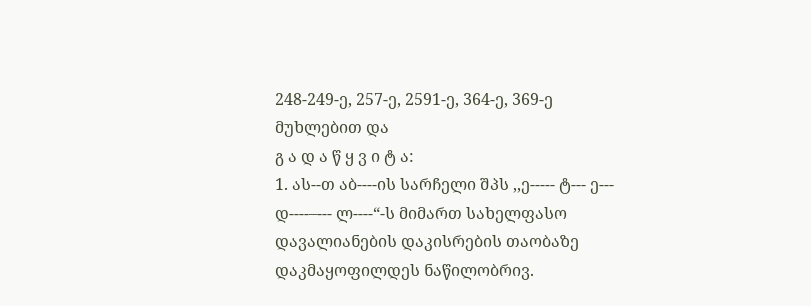248-249-ე, 257-ე, 2591-ე, 364-ე, 369-ე მუხლებით და
გ ა დ ა წ ყ ვ ი ტ ა:
1. ას--თ აბ----ის სარჩელი შპს ,,ე----- ტ--- ე--- დ----–--- ლ----“-ს მიმართ სახელფასო დავალიანების დაკისრების თაობაზე დაკმაყოფილდეს ნაწილობრივ.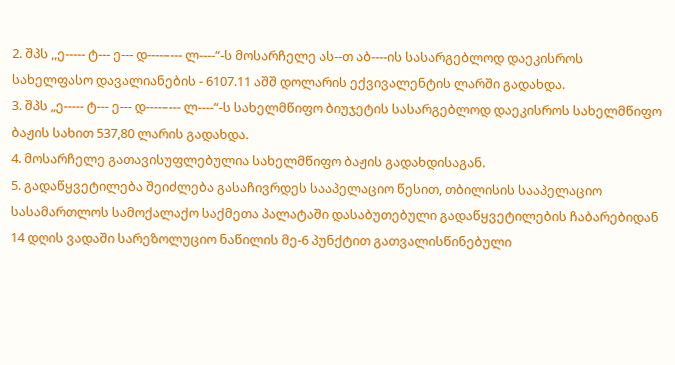2. შპს ,,ე----- ტ--- ე--- დ----–--- ლ----“-ს მოსარჩელე ას--თ აბ----ის სასარგებლოდ დაეკისროს სახელფასო დავალიანების - 6107.11 აშშ დოლარის ექვივალენტის ლარში გადახდა.
3. შპს „ე----- ტ--- ე--- დ----–--- ლ----“-ს სახელმწიფო ბიუჯეტის სასარგებლოდ დაეკისროს სახელმწიფო ბაჟის სახით 537,80 ლარის გადახდა.
4. მოსარჩელე გათავისუფლებულია სახელმწიფო ბაჟის გადახდისაგან.
5. გადაწყვეტილება შეიძლება გასაჩივრდეს სააპელაციო წესით, თბილისის სააპელაციო სასამართლოს სამოქალაქო საქმეთა პალატაში დასაბუთებული გადაწყვეტილების ჩაბარებიდან 14 დღის ვადაში სარეზოლუციო ნაწილის მე-6 პუნქტით გათვალისწინებული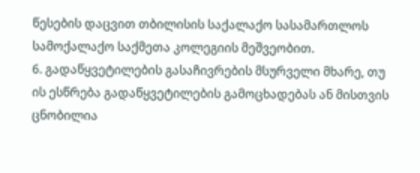წესების დაცვით თბილისის საქალაქო სასამართლოს სამოქალაქო საქმეთა კოლეგიის მეშვეობით.
6. გადაწყვეტილების გასაჩივრების მსურველი მხარე, თუ ის ესწრება გადაწყვეტილების გამოცხადებას ან მისთვის ცნობილია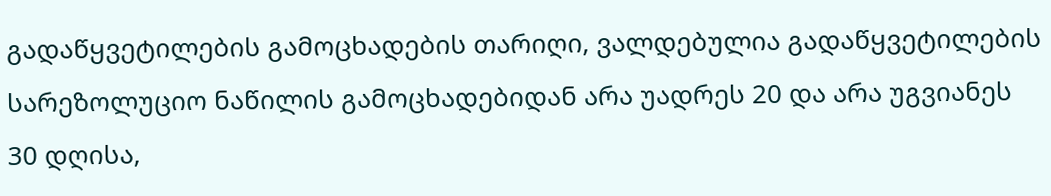გადაწყვეტილების გამოცხადების თარიღი, ვალდებულია გადაწყვეტილების სარეზოლუციო ნაწილის გამოცხადებიდან არა უადრეს 20 და არა უგვიანეს 30 დღისა,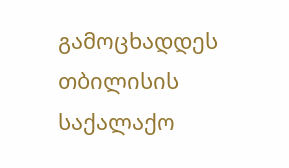გამოცხადდეს თბილისის საქალაქო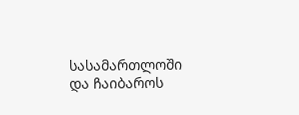სასამართლოში და ჩაიბაროს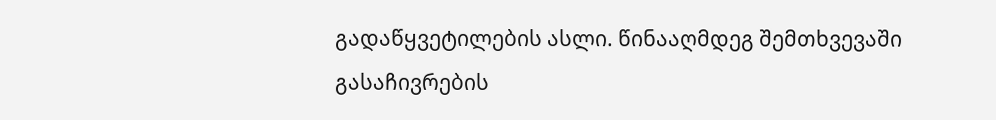გადაწყვეტილების ასლი. წინააღმდეგ შემთხვევაში გასაჩივრების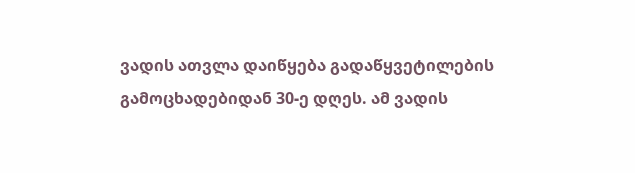ვადის ათვლა დაიწყება გადაწყვეტილების გამოცხადებიდან 30-ე დღეს. ამ ვადის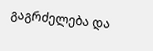გაგრძელება და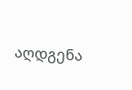აღდგენა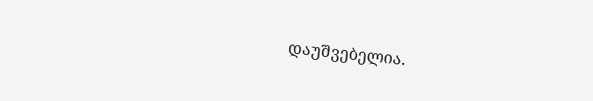დაუშვებელია.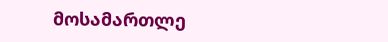მოსამართლე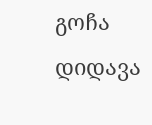გოჩა დიდავა